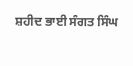ਸ਼ਹੀਦ ਭਾਈ ਸੰਗਤ ਸਿੰਘ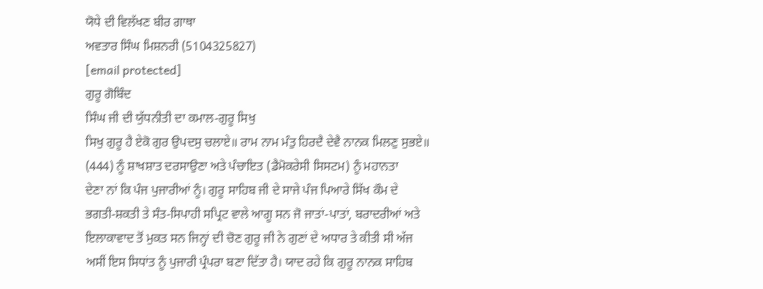ਯੋਧੇ ਦੀ ਵਿਲੱਖਣ ਬੀਰ ਗਾਥਾ
ਅਵਤਾਰ ਸਿੰਘ ਮਿਸ਼ਨਰੀ (5104325827)
[email protected]
ਗੁਰੂ ਗੋਬਿੰਦ
ਸਿੰਘ ਜੀ ਦੀ ਯੁੱਧਨੀਤੀ ਦਾ ਕਮਾਲ-ਗੁਰੂ ਸਿਖੁ
ਸਿਖੁ ਗੁਰੂ ਹੈ ਏਕੋ ਗੁਰ ਉਪਦਸੁ ਚਲਾਏ॥ ਰਾਮ ਨਾਮ ਮੰਤੁ ਹਿਰਦੈ ਦੇਵੈ ਨਾਨਕ ਮਿਲਣੁ ਸੁਭਏ॥
(444) ਨੂੰ ਸ਼ਾਖਸ਼ਾਤ ਦਰਸਾਉਣਾ ਅਤੇ ਪੰਚਾਇਤ (ਡੈਮੋਕਰੇਸੀ ਸਿਸਟਮ) ਨੂੰ ਮਹਾਨਤਾ
ਦੇਣਾ ਨਾਂ ਕਿ ਪੰਜ ਪੁਜਾਰੀਆਂ ਨੂੰ। ਗੁਰੂ ਸਾਹਿਬ ਜੀ ਦੇ ਸਾਜੇ ਪੰਜ ਪਿਆਰੇ ਸਿੱਖ ਕੌਮ ਦੇ
ਭਗਤੀ-ਸ਼ਕਤੀ ਤੇ ਸੰਤ-ਸਿਪਾਹੀ ਸਪ੍ਰਿਟ ਵਾਲੇ ਆਗੂ ਸਨ ਜੋ ਜਾਤਾਂ-ਪਾਤਾਂ, ਬਰਾਦਰੀਆਂ ਅਤੇ
ਇਲਾਕਾਵਾਦ ਤੋਂ ਮੁਕਤ ਸਨ ਜਿਨ੍ਹਾਂ ਦੀ ਚੋਣ ਗੁਰੂ ਜੀ ਨੇ ਗੁਣਾਂ ਦੇ ਅਧਾਰ ਤੇ ਕੀਤੀ ਸੀ ਅੱਜ
ਅਸੀਂ ਇਸ ਸਿਧਾਂਤ ਨੂੰ ਪੁਜਾਰੀ ਪ੍ਰੰਪਰਾ ਬਣਾ ਦਿੱਤਾ ਹੈ। ਯਾਦ ਰਹੇ ਕਿ ਗੁਰੂ ਨਾਨਕ ਸਾਹਿਬ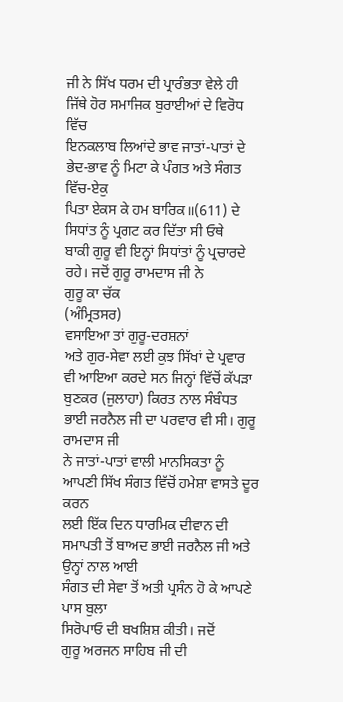ਜੀ ਨੇ ਸਿੱਖ ਧਰਮ ਦੀ ਪ੍ਰਾਰੰਭਤਾ ਵੇਲੇ ਹੀ ਜਿੱਥੇ ਹੋਰ ਸਮਾਜਿਕ ਬੁਰਾਈਆਂ ਦੇ ਵਿਰੋਧ ਵਿੱਚ
ਇਨਕਲਾਬ ਲਿਆਂਦੇ ਭਾਵ ਜਾਤਾਂ-ਪਾਤਾਂ ਦੇ ਭੇਦ-ਭਾਵ ਨੂੰ ਮਿਟਾ ਕੇ ਪੰਗਤ ਅਤੇ ਸੰਗਤ ਵਿੱਚ-ਏਕੁ
ਪਿਤਾ ਏਕਸ ਕੇ ਹਮ ਬਾਰਿਕ॥(611) ਦੇ ਸਿਧਾਂਤ ਨੂੰ ਪ੍ਰਗਟ ਕਰ ਦਿੱਤਾ ਸੀ ਓਥੇ
ਬਾਕੀ ਗੁਰੂ ਵੀ ਇਨ੍ਹਾਂ ਸਿਧਾਂਤਾਂ ਨੂੰ ਪ੍ਰਚਾਰਦੇ ਰਹੇ। ਜਦੋਂ ਗੁਰੂ ਰਾਮਦਾਸ ਜੀ ਨੇ
ਗੁਰੂ ਕਾ ਚੱਕ
(ਅੰਮ੍ਰਿਤਸਰ)
ਵਸਾਇਆ ਤਾਂ ਗੁਰੂ-ਦਰਸ਼ਨਾਂ
ਅਤੇ ਗੁਰ-ਸੇਵਾ ਲਈ ਕੁਝ ਸਿੱਖਾਂ ਦੇ ਪ੍ਰਵਾਰ ਵੀ ਆਇਆ ਕਰਦੇ ਸਨ ਜਿਨ੍ਹਾਂ ਵਿੱਚੋਂ ਕੱਪੜਾ
ਬੁਣਕਰ (ਜੁਲਾਹਾ) ਕਿਰਤ ਨਾਲ ਸੰਬੰਧਤ ਭਾਈ ਜਰਨੈਲ ਜੀ ਦਾ ਪਰਵਾਰ ਵੀ ਸੀ। ਗੁਰੂ ਰਾਮਦਾਸ ਜੀ
ਨੇ ਜਾਤਾਂ-ਪਾਤਾਂ ਵਾਲੀ ਮਾਨਸਿਕਤਾ ਨੂੰ ਆਪਣੀ ਸਿੱਖ ਸੰਗਤ ਵਿੱਚੋਂ ਹਮੇਸ਼ਾ ਵਾਸਤੇ ਦੂਰ ਕਰਨ
ਲਈ ਇੱਕ ਦਿਨ ਧਾਰਮਿਕ ਦੀਵਾਨ ਦੀ ਸਮਾਪਤੀ ਤੋਂ ਬਾਅਦ ਭਾਈ ਜਰਨੈਲ ਜੀ ਅਤੇ ਉਨ੍ਹਾਂ ਨਾਲ ਆਈ
ਸੰਗਤ ਦੀ ਸੇਵਾ ਤੋਂ ਅਤੀ ਪ੍ਰਸੰਨ ਹੋ ਕੇ ਆਪਣੇ ਪਾਸ ਬੁਲਾ
ਸਿਰੋਪਾਓ ਦੀ ਬਖਸ਼ਿਸ਼ ਕੀਤੀ। ਜਦੋਂ
ਗੁਰੂ ਅਰਜਨ ਸਾਹਿਬ ਜੀ ਦੀ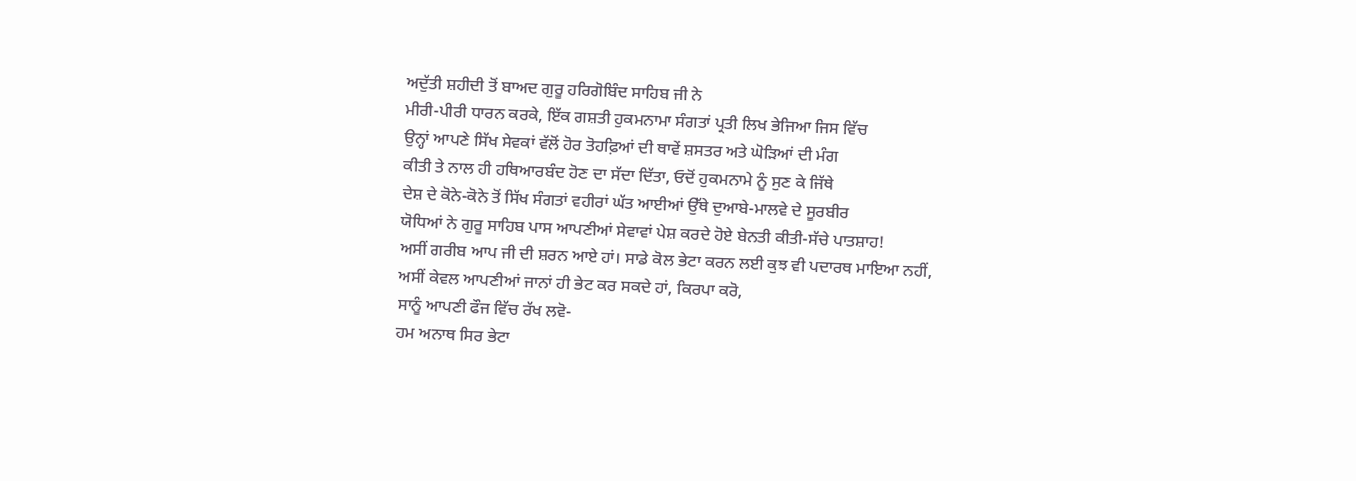ਅਦੁੱਤੀ ਸ਼ਹੀਦੀ ਤੋਂ ਬਾਅਦ ਗੁਰੂ ਹਰਿਗੋਬਿੰਦ ਸਾਹਿਬ ਜੀ ਨੇ
ਮੀਰੀ-ਪੀਰੀ ਧਾਰਨ ਕਰਕੇ, ਇੱਕ ਗਸ਼ਤੀ ਹੁਕਮਨਾਮਾ ਸੰਗਤਾਂ ਪ੍ਰਤੀ ਲਿਖ ਭੇਜਿਆ ਜਿਸ ਵਿੱਚ
ਉਨ੍ਹਾਂ ਆਪਣੇ ਸਿੱਖ ਸੇਵਕਾਂ ਵੱਲੋਂ ਹੋਰ ਤੋਹਫ਼ਿਆਂ ਦੀ ਥਾਵੇਂ ਸ਼ਸਤਰ ਅਤੇ ਘੋੜਿਆਂ ਦੀ ਮੰਗ
ਕੀਤੀ ਤੇ ਨਾਲ ਹੀ ਹਥਿਆਰਬੰਦ ਹੋਣ ਦਾ ਸੱਦਾ ਦਿੱਤਾ, ਓਦੋਂ ਹੁਕਮਨਾਮੇ ਨੂੰ ਸੁਣ ਕੇ ਜਿੱਥੇ
ਦੇਸ਼ ਦੇ ਕੋਨੇ-ਕੋਨੇ ਤੋਂ ਸਿੱਖ ਸੰਗਤਾਂ ਵਹੀਰਾਂ ਘੱਤ ਆਈਆਂ ਉੱਥੇ ਦੁਆਬੇ-ਮਾਲਵੇ ਦੇ ਸੂਰਬੀਰ
ਯੋਧਿਆਂ ਨੇ ਗੁਰੂ ਸਾਹਿਬ ਪਾਸ ਆਪਣੀਆਂ ਸੇਵਾਵਾਂ ਪੇਸ਼ ਕਰਦੇ ਹੋਏ ਬੇਨਤੀ ਕੀਤੀ-ਸੱਚੇ ਪਾਤਸ਼ਾਹ!
ਅਸੀਂ ਗਰੀਬ ਆਪ ਜੀ ਦੀ ਸ਼ਰਨ ਆਏ ਹਾਂ। ਸਾਡੇ ਕੋਲ ਭੇਟਾ ਕਰਨ ਲਈ ਕੁਝ ਵੀ ਪਦਾਰਥ ਮਾਇਆ ਨਹੀਂ,
ਅਸੀਂ ਕੇਵਲ ਆਪਣੀਆਂ ਜਾਨਾਂ ਹੀ ਭੇਟ ਕਰ ਸਕਦੇ ਹਾਂ, ਕਿਰਪਾ ਕਰੋ,
ਸਾਨੂੰ ਆਪਣੀ ਫੌਜ ਵਿੱਚ ਰੱਖ ਲਵੋ-
ਹਮ ਅਨਾਥ ਸਿਰ ਭੇਟਾ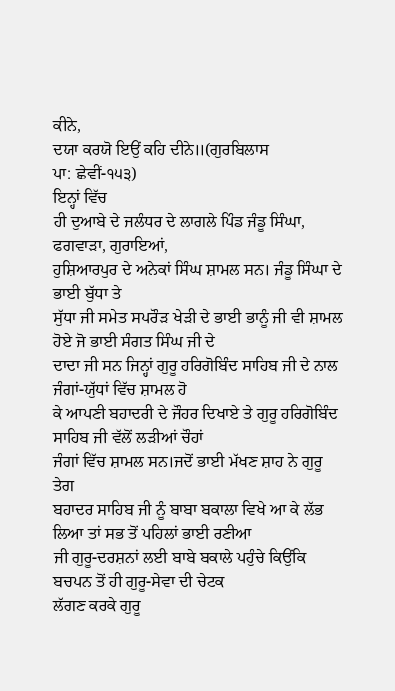ਕੀਨੇ,
ਦਯਾ ਕਰਯੋ ਇਉਂ ਕਹਿ ਦੀਨੇ॥(ਗੁਰਬਿਲਾਸ
ਪਾ: ਛੇਵੀਂ-੧੫੩)
ਇਨ੍ਹਾਂ ਵਿੱਚ
ਹੀ ਦੁਆਬੇ ਦੇ ਜਲੰਧਰ ਦੇ ਲਾਗਲੇ ਪਿੰਡ ਜੰਡੂ ਸਿੰਘਾ,
ਫਗਵਾੜਾ, ਗੁਰਾਇਆਂ,
ਹੁਸ਼ਿਆਰਪੁਰ ਦੇ ਅਨੇਕਾਂ ਸਿੰਘ ਸ਼ਾਮਲ ਸਨ। ਜੰਡੂ ਸਿੰਘਾ ਦੇ ਭਾਈ ਬੁੱਧਾ ਤੇ
ਸੁੱਧਾ ਜੀ ਸਮੇਤ ਸਪਰੌੜ ਖੇੜੀ ਦੇ ਭਾਈ ਭਾਨੂੰ ਜੀ ਵੀ ਸ਼ਾਮਲ ਹੋਏ ਜੋ ਭਾਈ ਸੰਗਤ ਸਿੰਘ ਜੀ ਦੇ
ਦਾਦਾ ਜੀ ਸਨ ਜਿਨ੍ਹਾਂ ਗੁਰੂ ਹਰਿਗੋਬਿੰਦ ਸਾਹਿਬ ਜੀ ਦੇ ਨਾਲ ਜੰਗਾਂ-ਯੁੱਧਾਂ ਵਿੱਚ ਸ਼ਾਮਲ ਹੋ
ਕੇ ਆਪਣੀ ਬਹਾਦਰੀ ਦੇ ਜੌਹਰ ਦਿਖਾਏ ਤੇ ਗੁਰੂ ਹਰਿਗੋਬਿੰਦ ਸਾਹਿਬ ਜੀ ਵੱਲੋਂ ਲੜੀਆਂ ਚੌਹਾਂ
ਜੰਗਾਂ ਵਿੱਚ ਸ਼ਾਮਲ ਸਨ।ਜਦੋਂ ਭਾਈ ਮੱਖਣ ਸ਼ਾਹ ਨੇ ਗੁਰੂ ਤੇਗ
ਬਹਾਦਰ ਸਾਹਿਬ ਜੀ ਨੂੰ ਬਾਬਾ ਬਕਾਲਾ ਵਿਖੇ ਆ ਕੇ ਲੱਭ ਲਿਆ ਤਾਂ ਸਭ ਤੋਂ ਪਹਿਲਾਂ ਭਾਈ ਰਣੀਆ
ਜੀ ਗੁਰੂ-ਦਰਸ਼ਨਾਂ ਲਈ ਬਾਬੇ ਬਕਾਲੇ ਪਹੁੰਚੇ ਕਿਉਂਕਿ ਬਚਪਨ ਤੋਂ ਹੀ ਗੁਰੂ-ਸੇਵਾ ਦੀ ਚੇਟਕ
ਲੱਗਣ ਕਰਕੇ ਗੁਰੂ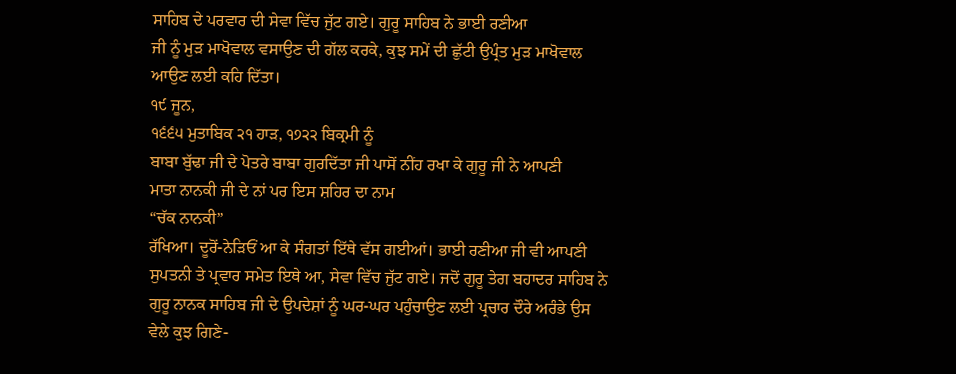ਸਾਹਿਬ ਦੇ ਪਰਵਾਰ ਦੀ ਸੇਵਾ ਵਿੱਚ ਜੁੱਟ ਗਏ। ਗੁਰੂ ਸਾਹਿਬ ਨੇ ਭਾਈ ਰਣੀਆ
ਜੀ ਨੂੰ ਮੁੜ ਮਾਖੋਵਾਲ ਵਸਾਉਣ ਦੀ ਗੱਲ ਕਰਕੇ, ਕੁਝ ਸਮੇਂ ਦੀ ਛੁੱਟੀ ਉਪ੍ਰੰਤ ਮੁੜ ਮਾਖੋਵਾਲ
ਆਉਣ ਲਈ ਕਹਿ ਦਿੱਤਾ।
੧੯ ਜੂਨ,
੧੬੬੫ ਮੁਤਾਬਿਕ ੨੧ ਹਾੜ, ੧੭੨੨ ਬਿਕ੍ਰਮੀ ਨੂੰ
ਬਾਬਾ ਬੁੱਢਾ ਜੀ ਦੇ ਪੋਤਰੇ ਬਾਬਾ ਗੁਰਦਿੱਤਾ ਜੀ ਪਾਸੋਂ ਨੀਂਹ ਰਖਾ ਕੇ ਗੁਰੂ ਜੀ ਨੇ ਆਪਣੀ
ਮਾਤਾ ਨਾਨਕੀ ਜੀ ਦੇ ਨਾਂ ਪਰ ਇਸ ਸ਼ਹਿਰ ਦਾ ਨਾਮ
“ਚੱਕ ਨਾਨਕੀ”
ਰੱਖਿਆ। ਦੂਰੋਂ-ਨੇੜਿਓਂ ਆ ਕੇ ਸੰਗਤਾਂ ਇੱਥੇ ਵੱਸ ਗਈਆਂ। ਭਾਈ ਰਣੀਆ ਜੀ ਵੀ ਆਪਣੀ
ਸੁਪਤਨੀ ਤੇ ਪ੍ਰਵਾਰ ਸਮੇਤ ਇਥੇ ਆ, ਸੇਵਾ ਵਿੱਚ ਜੁੱਟ ਗਏ। ਜਦੋਂ ਗੁਰੂ ਤੇਗ ਬਹਾਦਰ ਸਾਹਿਬ ਨੇ
ਗੁਰੂ ਨਾਨਕ ਸਾਹਿਬ ਜੀ ਦੇ ਉਪਦੇਸ਼ਾਂ ਨੂੰ ਘਰ-ਘਰ ਪਹੁੰਚਾਉਣ ਲਈ ਪ੍ਰਚਾਰ ਦੌਰੇ ਅਰੰਭੇ ਉਸ
ਵੇਲੇ ਕੁਝ ਗਿਣੇ-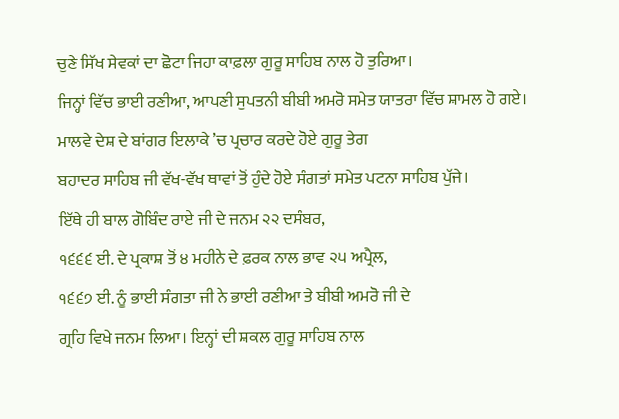ਚੁਣੇ ਸਿੱਖ ਸੇਵਕਾਂ ਦਾ ਛੋਟਾ ਜਿਹਾ ਕਾਫ਼ਲਾ ਗੁਰੂ ਸਾਹਿਬ ਨਾਲ ਹੋ ਤੁਰਿਆ।
ਜਿਨ੍ਹਾਂ ਵਿੱਚ ਭਾਈ ਰਣੀਆ, ਆਪਣੀ ਸੁਪਤਨੀ ਬੀਬੀ ਅਮਰੋ ਸਮੇਤ ਯਾਤਰਾ ਵਿੱਚ ਸ਼ਾਮਲ ਹੋ ਗਏ।
ਮਾਲਵੇ ਦੇਸ਼ ਦੇ ਬਾਂਗਰ ਇਲਾਕੇ ’ਚ ਪ੍ਰਚਾਰ ਕਰਦੇ ਹੋਏ ਗੁਰੂ ਤੇਗ
ਬਹਾਦਰ ਸਾਹਿਬ ਜੀ ਵੱਖ-ਵੱਖ ਥਾਵਾਂ ਤੋਂ ਹੁੰਦੇ ਹੋਏ ਸੰਗਤਾਂ ਸਮੇਤ ਪਟਨਾ ਸਾਹਿਬ ਪੁੱਜੇ।
ਇੱਥੇ ਹੀ ਬਾਲ ਗੋਬਿੰਦ ਰਾਏ ਜੀ ਦੇ ਜਨਮ ੨੨ ਦਸੰਬਰ,
੧੬੬੬ ਈ. ਦੇ ਪ੍ਰਕਾਸ਼ ਤੋਂ ੪ ਮਹੀਨੇ ਦੇ ਫ਼ਰਕ ਨਾਲ ਭਾਵ ੨੫ ਅਪ੍ਰੈਲ,
੧੬੬੭ ਈ. ਨੂੰ ਭਾਈ ਸੰਗਤਾ ਜੀ ਨੇ ਭਾਈ ਰਣੀਆ ਤੇ ਬੀਬੀ ਅਮਰੋ ਜੀ ਦੇ
ਗ੍ਰਹਿ ਵਿਖੇ ਜਨਮ ਲਿਆ। ਇਨ੍ਹਾਂ ਦੀ ਸ਼ਕਲ ਗੁਰੂ ਸਾਹਿਬ ਨਾਲ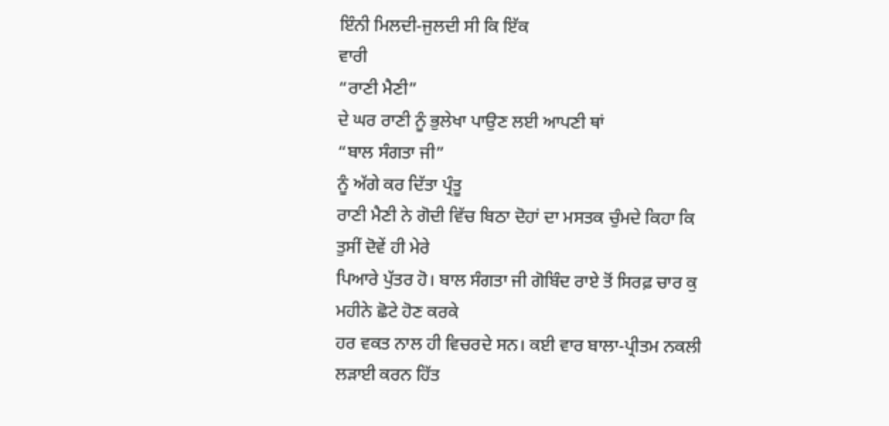ਇੰਨੀ ਮਿਲਦੀ-ਜੁਲਦੀ ਸੀ ਕਿ ਇੱਕ
ਵਾਰੀ
“ਰਾਣੀ ਮੈਣੀ”
ਦੇ ਘਰ ਰਾਣੀ ਨੂੰ ਭੁਲੇਖਾ ਪਾਉਣ ਲਈ ਆਪਣੀ ਥਾਂ
“ਬਾਲ ਸੰਗਤਾ ਜੀ”
ਨੂੰ ਅੱਗੇ ਕਰ ਦਿੱਤਾ ਪ੍ਰੰਤੂ
ਰਾਣੀ ਮੈਣੀ ਨੇ ਗੋਦੀ ਵਿੱਚ ਬਿਠਾ ਦੋਹਾਂ ਦਾ ਮਸਤਕ ਚੁੰਮਦੇ ਕਿਹਾ ਕਿ ਤੁਸੀਂ ਦੋਵੇਂ ਹੀ ਮੇਰੇ
ਪਿਆਰੇ ਪੁੱਤਰ ਹੋ। ਬਾਲ ਸੰਗਤਾ ਜੀ ਗੋਬਿੰਦ ਰਾਏ ਤੋਂ ਸਿਰਫ਼ ਚਾਰ ਕੁ ਮਹੀਨੇ ਛੋਟੇ ਹੋਣ ਕਰਕੇ
ਹਰ ਵਕਤ ਨਾਲ ਹੀ ਵਿਚਰਦੇ ਸਨ। ਕਈ ਵਾਰ ਬਾਲਾ-ਪ੍ਰੀਤਮ ਨਕਲੀ ਲੜਾਈ ਕਰਨ ਹਿੱਤ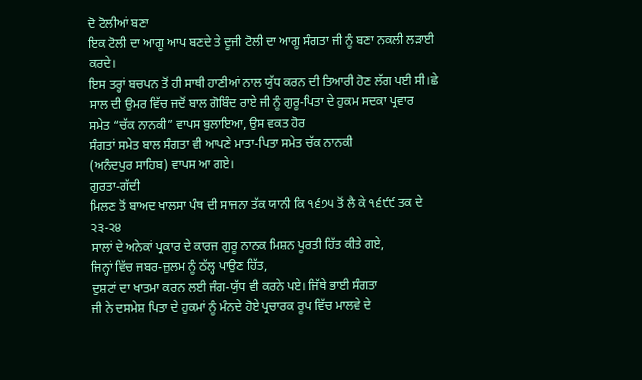ਦੋ ਟੋਲੀਆਂ ਬਣਾ
ਇਕ ਟੋਲੀ ਦਾ ਆਗੂ ਆਪ ਬਣਦੇ ਤੇ ਦੂਜੀ ਟੋਲੀ ਦਾ ਆਗੂ ਸੰਗਤਾ ਜੀ ਨੂੰ ਬਣਾ ਨਕਲੀ ਲੜਾਈ ਕਰਦੇ।
ਇਸ ਤਰ੍ਹਾਂ ਬਚਪਨ ਤੋਂ ਹੀ ਸਾਥੀ ਹਾਣੀਆਂ ਨਾਲ ਯੁੱਧ ਕਰਨ ਦੀ ਤਿਆਰੀ ਹੋਣ ਲੱਗ ਪਈ ਸੀ।ਛੇ
ਸਾਲ ਦੀ ਉਮਰ ਵਿੱਚ ਜਦੋਂ ਬਾਲ ਗੋਬਿੰਦ ਰਾਏ ਜੀ ਨੂੰ ਗੁਰੂ-ਪਿਤਾ ਦੇ ਹੁਕਮ ਸਦਕਾ ਪ੍ਰਵਾਰ
ਸਮੇਤ “ਚੱਕ ਨਾਨਕੀ” ਵਾਪਸ ਬੁਲਾਇਆ, ਉਸ ਵਕਤ ਹੋਰ
ਸੰਗਤਾਂ ਸਮੇਤ ਬਾਲ ਸੰਗਤਾ ਵੀ ਆਪਣੇ ਮਾਤਾ-ਪਿਤਾ ਸਮੇਤ ਚੱਕ ਨਾਨਕੀ
(ਅਨੰਦਪੁਰ ਸਾਹਿਬ) ਵਾਪਸ ਆ ਗਏ।
ਗੁਰਤਾ-ਗੱਦੀ
ਮਿਲਣ ਤੋਂ ਬਾਅਦ ਖਾਲਸਾ ਪੰਥ ਦੀ ਸਾਜਨਾ ਤੱਕ ਯਾਨੀ ਕਿ ੧੬੭੫ ਤੋਂ ਲੈ ਕੇ ੧੬੯੯ ਤਕ ਦੇ ੨੩-੨੪
ਸਾਲਾਂ ਦੇ ਅਨੇਕਾਂ ਪ੍ਰਕਾਰ ਦੇ ਕਾਰਜ ਗੁਰੂ ਨਾਨਕ ਮਿਸ਼ਨ ਪੂਰਤੀ ਹਿੱਤ ਕੀਤੇ ਗਏ,
ਜਿਨ੍ਹਾਂ ਵਿੱਚ ਜਬਰ-ਜ਼ੁਲਮ ਨੂੰ ਠੱਲ੍ਹ ਪਾਉਣ ਹਿੱਤ,
ਦੁਸ਼ਟਾਂ ਦਾ ਖਾਤਮਾ ਕਰਨ ਲਈ ਜੰਗ-ਯੁੱਧ ਵੀ ਕਰਨੇ ਪਏ। ਜਿੱਥੇ ਭਾਈ ਸੰਗਤਾ
ਜੀ ਨੇ ਦਸਮੇਸ਼ ਪਿਤਾ ਦੇ ਹੁਕਮਾਂ ਨੂੰ ਮੰਨਦੇ ਹੋਏ ਪ੍ਰਚਾਰਕ ਰੂਪ ਵਿੱਚ ਮਾਲਵੇ ਦੇ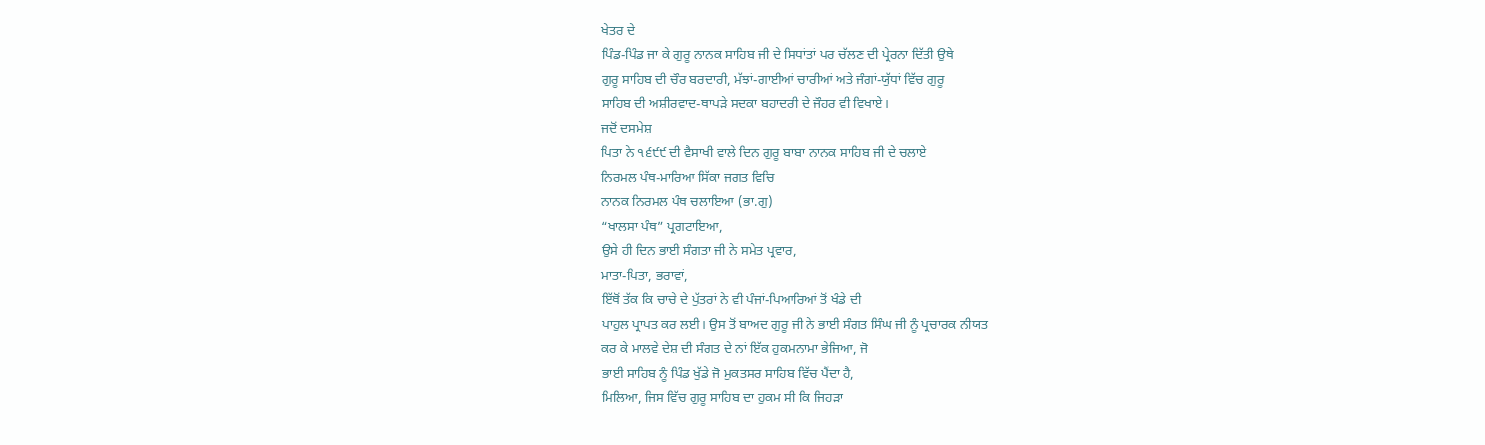ਖੇਤਰ ਦੇ
ਪਿੰਡ-ਪਿੰਡ ਜਾ ਕੇ ਗੁਰੂ ਨਾਨਕ ਸਾਹਿਬ ਜੀ ਦੇ ਸਿਧਾਂਤਾਂ ਪਰ ਚੱਲਣ ਦੀ ਪ੍ਰੇਰਨਾ ਦਿੱਤੀ ਉਥੇ
ਗੁਰੂ ਸਾਹਿਬ ਦੀ ਚੌਰ ਬਰਦਾਰੀ, ਮੱਝਾਂ-ਗਾਈਆਂ ਚਾਰੀਆਂ ਅਤੇ ਜੰਗਾਂ-ਯੁੱਧਾਂ ਵਿੱਚ ਗੁਰੂ
ਸਾਹਿਬ ਦੀ ਅਸ਼ੀਰਵਾਦ-ਥਾਪੜੇ ਸਦਕਾ ਬਹਾਦਰੀ ਦੇ ਜੌਹਰ ਵੀ ਵਿਖਾਏ।
ਜਦੋਂ ਦਸਮੇਸ਼
ਪਿਤਾ ਨੇ ੧੬੯੯ ਦੀ ਵੈਸਾਖੀ ਵਾਲੇ ਦਿਨ ਗੁਰੂ ਬਾਬਾ ਨਾਨਕ ਸਾਹਿਬ ਜੀ ਦੇ ਚਲਾਏ
ਨਿਰਮਲ ਪੰਥ-ਮਾਰਿਆ ਸਿੱਕਾ ਜਗਤ ਵਿਚਿ
ਨਾਨਕ ਨਿਰਮਲ ਪੰਥ ਚਲਾਇਆ (ਭਾ.ਗੁ)
“ਖਾਲਸਾ ਪੰਥ” ਪ੍ਰਗਟਾਇਆ,
ਉਸੇ ਹੀ ਦਿਨ ਭਾਈ ਸੰਗਤਾ ਜੀ ਨੇ ਸਮੇਤ ਪ੍ਰਵਾਰ,
ਮਾਤਾ-ਪਿਤਾ, ਭਰਾਵਾਂ,
ਇੱਥੋਂ ਤੱਕ ਕਿ ਚਾਚੇ ਦੇ ਪੁੱਤਰਾਂ ਨੇ ਵੀ ਪੰਜਾਂ-ਪਿਆਰਿਆਂ ਤੋਂ ਖੰਡੇ ਦੀ
ਪਾਹੁਲ ਪ੍ਰਾਪਤ ਕਰ ਲਈ। ਉਸ ਤੋਂ ਬਾਅਦ ਗੁਰੂ ਜੀ ਨੇ ਭਾਈ ਸੰਗਤ ਸਿੰਘ ਜੀ ਨੂੰ ਪ੍ਰਚਾਰਕ ਨੀਯਤ
ਕਰ ਕੇ ਮਾਲਵੇ ਦੇਸ਼ ਦੀ ਸੰਗਤ ਦੇ ਨਾਂ ਇੱਕ ਹੁਕਮਨਾਮਾ ਭੇਜਿਆ, ਜੋ
ਭਾਈ ਸਾਹਿਬ ਨੂੰ ਪਿੰਡ ਖੁੱਡੇ ਜੋ ਮੁਕਤਸਰ ਸਾਹਿਬ ਵਿੱਚ ਪੈਂਦਾ ਹੈ,
ਮਿਲਿਆ, ਜਿਸ ਵਿੱਚ ਗੁਰੂ ਸਾਹਿਬ ਦਾ ਹੁਕਮ ਸੀ ਕਿ ਜਿਹੜਾ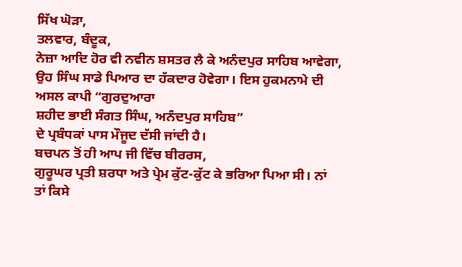ਸਿੱਖ ਘੋੜਾ,
ਤਲਵਾਰ, ਬੰਦੂਕ,
ਨੇਜ਼ਾ ਆਦਿ ਹੋਰ ਵੀ ਨਵੀਨ ਸ਼ਸਤਰ ਲੈ ਕੇ ਅਨੰਦਪੁਰ ਸਾਹਿਬ ਆਵੇਗਾ,
ਉਹ ਸਿੰਘ ਸਾਡੇ ਪਿਆਰ ਦਾ ਹੱਕਦਾਰ ਹੋਵੇਗਾ। ਇਸ ਹੁਕਮਨਾਮੇ ਦੀ ਅਸਲ ਕਾਪੀ “ਗੁਰਦੁਆਰਾ
ਸ਼ਹੀਦ ਭਾਈ ਸੰਗਤ ਸਿੰਘ, ਅਨੰਦਪੁਰ ਸਾਹਿਬ”
ਦੇ ਪ੍ਰਬੰਧਕਾਂ ਪਾਸ ਮੌਜੂਦ ਦੱਸੀ ਜਾਂਦੀ ਹੈ।
ਬਚਪਨ ਤੋਂ ਹੀ ਆਪ ਜੀ ਵਿੱਚ ਬੀਰਰਸ,
ਗੁਰੂਘਰ ਪ੍ਰਤੀ ਸ਼ਰਧਾ ਅਤੇ ਪ੍ਰੇਮ ਕੁੱਟ-ਕੁੱਟ ਕੇ ਭਰਿਆ ਪਿਆ ਸੀ। ਨਾਂ
ਤਾਂ ਕਿਸੇ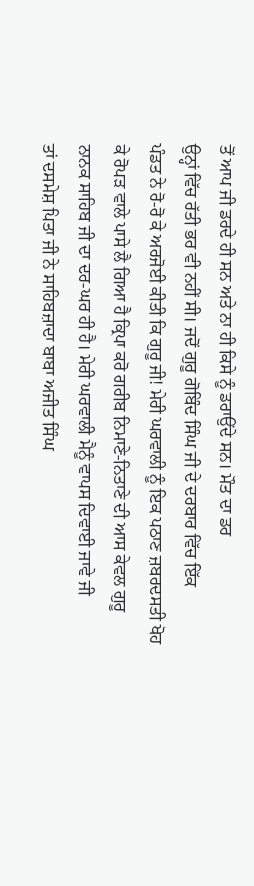ਤੋਂ ਆਪ ਜੀ ਡਰਦੇ ਹੀ ਸਨ ਅਤੇ ਨਾ ਹੀ ਕਿਸੇ ਨੂੰ ਡਰਾਉਂਦੇ ਸਨ। ਮੌਤ ਦਾ ਡਰ
ਉਨ੍ਹਾਂ ਵਿੱਚ ਰੱਤੀ ਭਰ ਵੀ ਨਹੀਂ ਸੀ। ਜਦੋਂ ਗੁਰੂ ਗੋਬਿੰਦ ਸਿੰਘ ਜੀ ਦੇ ਦਰਬਾਰ ਵਿੱਚ ਇੱਕ
ਪੰਡਤ ਨੇ ਰੋ-ਰੋ ਕੇ ਅਰਜੋਈ ਕੀਤੀ ਕਿ ਗੁਰੂ ਜੀ! ਮੇਰੀ ਘਰਵਾਲੀ ਨੂੰ ਇਕ ਪਠਾਣ ਜ਼ਬਰਦਸਤੀ ਖੋਹ
ਕੇ ਰੋਪੜ ਵਾਲੇ ਪਾਸੇ ਲੈ ਗਿਆ ਹੈ ਕ੍ਰਿਪਾ ਕਰੋ ਗਰੀਬ ਨਿਮਾਣੇ-ਨਿਤਾਣੇ ਦੀ ਆਸ ਕੇਵਲ ਗੁਰੂ
ਨਾਨਕ ਸਾਹਿਬ ਜੀ ਦਾ ਦਰ-ਘਰ ਹੀ ਹੈ। ਮੇਰੀ ਘਰਵਾਲੀ ਮੈਨੂੰ ਵਾਪਸ ਦਿਵਾਈ ਜਾਵੇ ਜੀ
ਤਾਂ ਦਸਮੇਸ਼ ਪਿਤਾ ਜੀ ਨੇ ਸਾਹਿਬਜ਼ਾਦਾ ਬਾਬਾ ਅਜੀਤ ਸਿੰਘ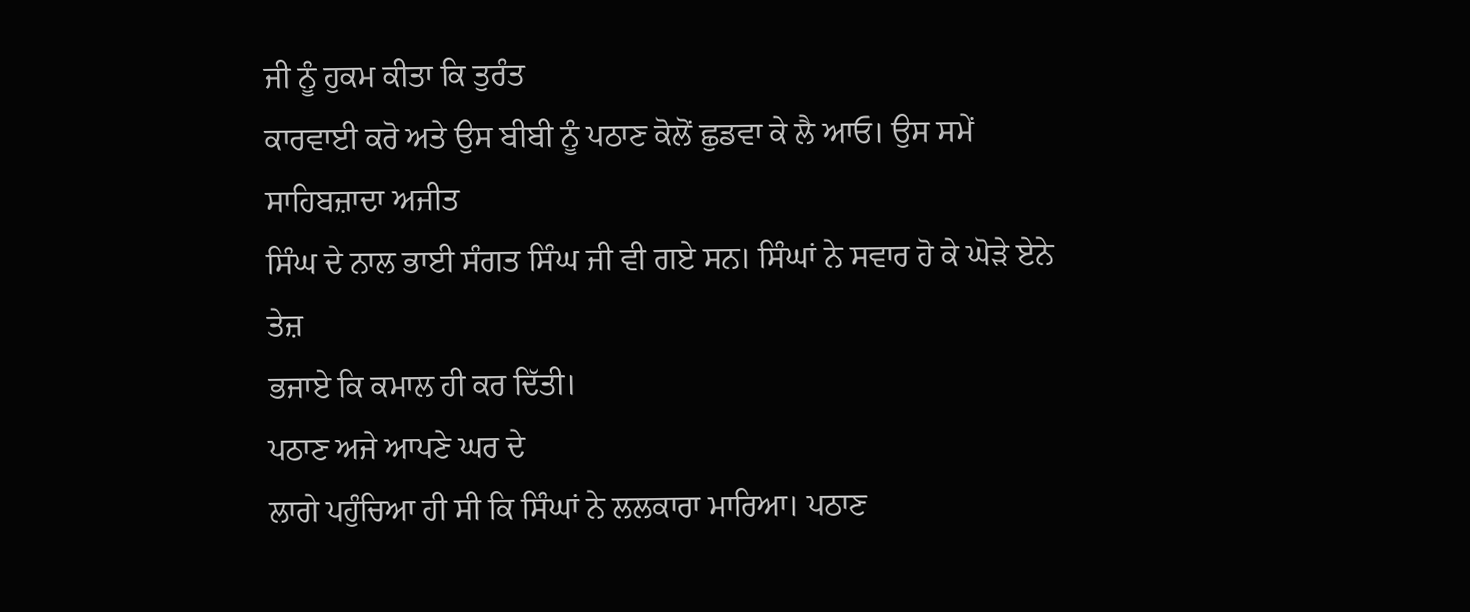ਜੀ ਨੂੰ ਹੁਕਮ ਕੀਤਾ ਕਿ ਤੁਰੰਤ
ਕਾਰਵਾਈ ਕਰੋ ਅਤੇ ਉਸ ਬੀਬੀ ਨੂੰ ਪਠਾਣ ਕੋਲੋਂ ਛੁਡਵਾ ਕੇ ਲੈ ਆਓ। ਉਸ ਸਮੇਂ ਸਾਹਿਬਜ਼ਾਦਾ ਅਜੀਤ
ਸਿੰਘ ਦੇ ਨਾਲ ਭਾਈ ਸੰਗਤ ਸਿੰਘ ਜੀ ਵੀ ਗਏ ਸਨ। ਸਿੰਘਾਂ ਨੇ ਸਵਾਰ ਹੋ ਕੇ ਘੋੜੇ ਏਨੇ ਤੇਜ਼
ਭਜਾਏ ਕਿ ਕਮਾਲ ਹੀ ਕਰ ਦਿੱਤੀ।
ਪਠਾਣ ਅਜੇ ਆਪਣੇ ਘਰ ਦੇ
ਲਾਗੇ ਪਹੁੰਚਿਆ ਹੀ ਸੀ ਕਿ ਸਿੰਘਾਂ ਨੇ ਲਲਕਾਰਾ ਮਾਰਿਆ। ਪਠਾਣ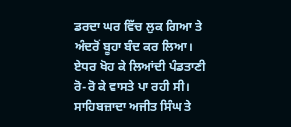ਡਰਦਾ ਘਰ ਵਿੱਚ ਲੁਕ ਗਿਆ ਤੇ
ਅੰਦਰੋਂ ਬੂਹਾ ਬੰਦ ਕਰ ਲਿਆ। ਏਧਰ ਖੋਹ ਕੇ ਲਿਆਂਦੀ ਪੰਡਤਾਣੀ ਰੋ-ਰੋ ਕੇ ਵਾਸਤੇ ਪਾ ਰਹੀ ਸੀ।
ਸਾਹਿਬਜ਼ਾਦਾ ਅਜੀਤ ਸਿੰਘ ਤੇ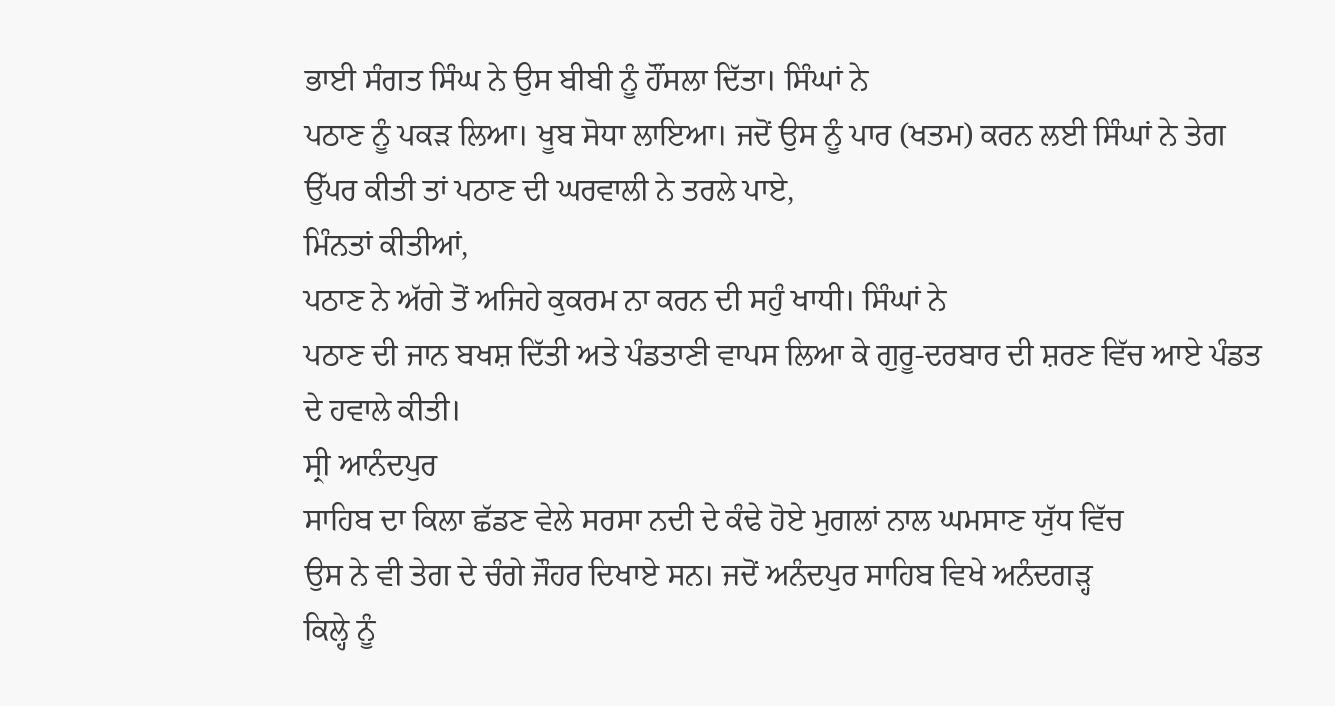ਭਾਈ ਸੰਗਤ ਸਿੰਘ ਨੇ ਉਸ ਬੀਬੀ ਨੂੰ ਹੌਂਸਲਾ ਦਿੱਤਾ। ਸਿੰਘਾਂ ਨੇ
ਪਠਾਣ ਨੂੰ ਪਕੜ ਲਿਆ। ਖੂਬ ਸੋਧਾ ਲਾਇਆ। ਜਦੋਂ ਉਸ ਨੂੰ ਪਾਰ (ਖਤਮ) ਕਰਨ ਲਈ ਸਿੰਘਾਂ ਨੇ ਤੇਗ
ਉੱਪਰ ਕੀਤੀ ਤਾਂ ਪਠਾਣ ਦੀ ਘਰਵਾਲੀ ਨੇ ਤਰਲੇ ਪਾਏ,
ਮਿੰਨਤਾਂ ਕੀਤੀਆਂ,
ਪਠਾਣ ਨੇ ਅੱਗੇ ਤੋਂ ਅਜਿਹੇ ਕੁਕਰਮ ਨਾ ਕਰਨ ਦੀ ਸਹੁੰ ਖਾਧੀ। ਸਿੰਘਾਂ ਨੇ
ਪਠਾਣ ਦੀ ਜਾਨ ਬਖਸ਼ ਦਿੱਤੀ ਅਤੇ ਪੰਡਤਾਣੀ ਵਾਪਸ ਲਿਆ ਕੇ ਗੁਰੂ-ਦਰਬਾਰ ਦੀ ਸ਼ਰਣ ਵਿੱਚ ਆਏ ਪੰਡਤ
ਦੇ ਹਵਾਲੇ ਕੀਤੀ।
ਸ੍ਰੀ ਆਨੰਦਪੁਰ
ਸਾਹਿਬ ਦਾ ਕਿਲਾ ਛੱਡਣ ਵੇਲੇ ਸਰਸਾ ਨਦੀ ਦੇ ਕੰਢੇ ਹੋਏ ਮੁਗਲਾਂ ਨਾਲ ਘਮਸਾਣ ਯੁੱਧ ਵਿੱਚ
ਉਸ ਨੇ ਵੀ ਤੇਗ ਦੇ ਚੰਗੇ ਜੌਹਰ ਦਿਖਾਏ ਸਨ। ਜਦੋਂ ਅਨੰਦਪੁਰ ਸਾਹਿਬ ਵਿਖੇ ਅਨੰਦਗੜ੍ਹ
ਕਿਲ੍ਹੇ ਨੂੰ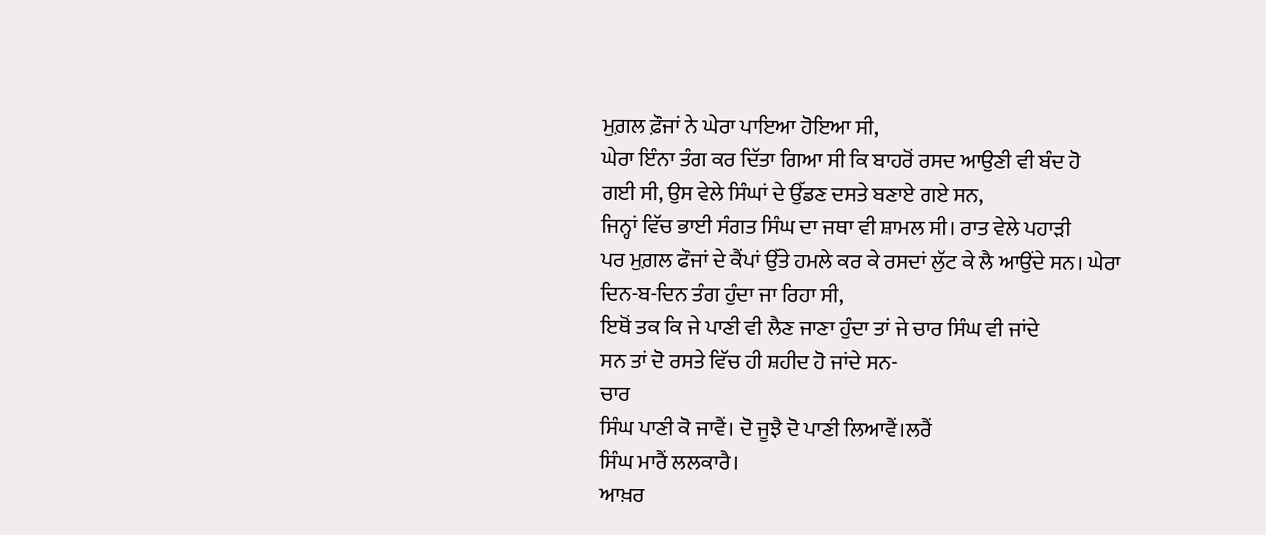ਮੁਗ਼ਲ ਫ਼ੌਜਾਂ ਨੇ ਘੇਰਾ ਪਾਇਆ ਹੋਇਆ ਸੀ,
ਘੇਰਾ ਇੰਨਾ ਤੰਗ ਕਰ ਦਿੱਤਾ ਗਿਆ ਸੀ ਕਿ ਬਾਹਰੋਂ ਰਸਦ ਆਉਣੀ ਵੀ ਬੰਦ ਹੋ
ਗਈ ਸੀ, ਉਸ ਵੇਲੇ ਸਿੰਘਾਂ ਦੇ ਉੱਡਣ ਦਸਤੇ ਬਣਾਏ ਗਏ ਸਨ,
ਜਿਨ੍ਹਾਂ ਵਿੱਚ ਭਾਈ ਸੰਗਤ ਸਿੰਘ ਦਾ ਜਥਾ ਵੀ ਸ਼ਾਮਲ ਸੀ। ਰਾਤ ਵੇਲੇ ਪਹਾੜੀ
ਪਰ ਮੁਗ਼ਲ ਫੌਜਾਂ ਦੇ ਕੈਂਪਾਂ ਉੱਤੇ ਹਮਲੇ ਕਰ ਕੇ ਰਸਦਾਂ ਲੁੱਟ ਕੇ ਲੈ ਆਉਂਦੇ ਸਨ। ਘੇਰਾ
ਦਿਨ-ਬ-ਦਿਨ ਤੰਗ ਹੁੰਦਾ ਜਾ ਰਿਹਾ ਸੀ,
ਇਥੋਂ ਤਕ ਕਿ ਜੇ ਪਾਣੀ ਵੀ ਲੈਣ ਜਾਣਾ ਹੁੰਦਾ ਤਾਂ ਜੇ ਚਾਰ ਸਿੰਘ ਵੀ ਜਾਂਦੇ
ਸਨ ਤਾਂ ਦੋ ਰਸਤੇ ਵਿੱਚ ਹੀ ਸ਼ਹੀਦ ਹੋ ਜਾਂਦੇ ਸਨ-
ਚਾਰ
ਸਿੰਘ ਪਾਣੀ ਕੋ ਜਾਵੈਂ। ਦੋ ਜੂਝੈ ਦੋ ਪਾਣੀ ਲਿਆਵੈਂ।ਲਰੈਂ
ਸਿੰਘ ਮਾਰੈਂ ਲਲਕਾਰੈ।
ਆਖ਼ਰ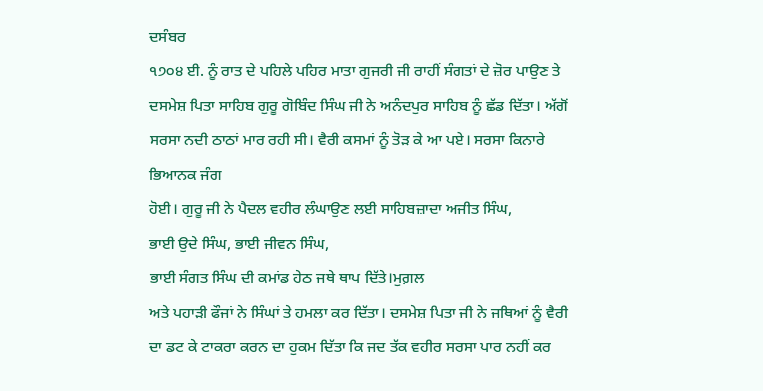ਦਸੰਬਰ
੧੭੦੪ ਈ. ਨੂੰ ਰਾਤ ਦੇ ਪਹਿਲੇ ਪਹਿਰ ਮਾਤਾ ਗੁਜਰੀ ਜੀ ਰਾਹੀਂ ਸੰਗਤਾਂ ਦੇ ਜ਼ੋਰ ਪਾਉਣ ਤੇ
ਦਸਮੇਸ਼ ਪਿਤਾ ਸਾਹਿਬ ਗੁਰੂ ਗੋਬਿੰਦ ਸਿੰਘ ਜੀ ਨੇ ਅਨੰਦਪੁਰ ਸਾਹਿਬ ਨੂੰ ਛੱਡ ਦਿੱਤਾ। ਅੱਗੋਂ
ਸਰਸਾ ਨਦੀ ਠਾਠਾਂ ਮਾਰ ਰਹੀ ਸੀ। ਵੈਰੀ ਕਸਮਾਂ ਨੂੰ ਤੋੜ ਕੇ ਆ ਪਏ। ਸਰਸਾ ਕਿਨਾਰੇ ਭਿਆਨਕ ਜੰਗ
ਹੋਈ। ਗੁਰੂ ਜੀ ਨੇ ਪੈਦਲ ਵਹੀਰ ਲੰਘਾਉਣ ਲਈ ਸਾਹਿਬਜ਼ਾਦਾ ਅਜੀਤ ਸਿੰਘ,
ਭਾਈ ਉਦੇ ਸਿੰਘ, ਭਾਈ ਜੀਵਨ ਸਿੰਘ,
ਭਾਈ ਸੰਗਤ ਸਿੰਘ ਦੀ ਕਮਾਂਡ ਹੇਠ ਜਥੇ ਥਾਪ ਦਿੱਤੇ।ਮੁਗ਼ਲ
ਅਤੇ ਪਹਾੜੀ ਫੌਜਾਂ ਨੇ ਸਿੰਘਾਂ ਤੇ ਹਮਲਾ ਕਰ ਦਿੱਤਾ। ਦਸਮੇਸ਼ ਪਿਤਾ ਜੀ ਨੇ ਜਥਿਆਂ ਨੂੰ ਵੈਰੀ
ਦਾ ਡਟ ਕੇ ਟਾਕਰਾ ਕਰਨ ਦਾ ਹੁਕਮ ਦਿੱਤਾ ਕਿ ਜਦ ਤੱਕ ਵਹੀਰ ਸਰਸਾ ਪਾਰ ਨਹੀਂ ਕਰ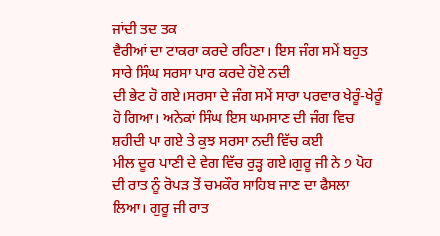ਜਾਂਦੀ ਤਦ ਤਕ
ਵੈਰੀਆਂ ਦਾ ਟਾਕਰਾ ਕਰਦੇ ਰਹਿਣਾ। ਇਸ ਜੰਗ ਸਮੇਂ ਬਹੁਤ ਸਾਰੇ ਸਿੰਘ ਸਰਸਾ ਪਾਰ ਕਰਦੇ ਹੋਏ ਨਦੀ
ਦੀ ਭੇਟ ਹੋ ਗਏ।ਸਰਸਾ ਦੇ ਜੰਗ ਸਮੇਂ ਸਾਰਾ ਪਰਵਾਰ ਖੇਰੂੰ-ਖੇਰੂੰ
ਹੋ ਗਿਆ। ਅਨੇਕਾਂ ਸਿੰਘ ਇਸ ਘਮਸਾਣ ਦੀ ਜੰਗ ਵਿਚ ਸ਼ਹੀਦੀ ਪਾ ਗਏ ਤੇ ਕੁਝ ਸਰਸਾ ਨਦੀ ਵਿੱਚ ਕਈ
ਮੀਲ ਦੂਰ ਪਾਣੀ ਦੇ ਵੇਗ ਵਿੱਚ ਰੁੜ੍ਹ ਗਏ।ਗੁਰੂ ਜੀ ਨੇ ੭ ਪੋਹ
ਦੀ ਰਾਤ ਨੂੰ ਰੋਪੜ ਤੋਂ ਚਮਕੌਰ ਸਾਹਿਬ ਜਾਣ ਦਾ ਫੈਸਲਾ ਲਿਆ। ਗੁਰੂ ਜੀ ਰਾਤ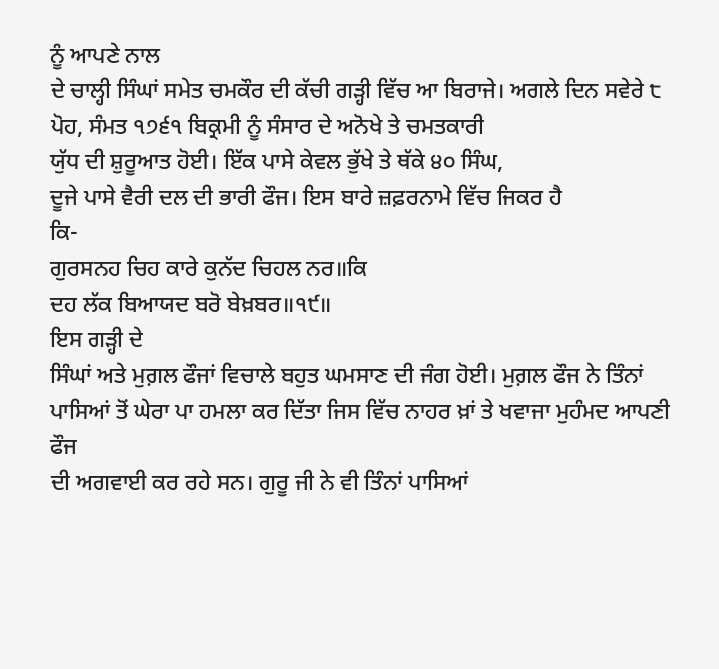ਨੂੰ ਆਪਣੇ ਨਾਲ
ਦੇ ਚਾਲ੍ਹੀ ਸਿੰਘਾਂ ਸਮੇਤ ਚਮਕੌਰ ਦੀ ਕੱਚੀ ਗੜ੍ਹੀ ਵਿੱਚ ਆ ਬਿਰਾਜੇ। ਅਗਲੇ ਦਿਨ ਸਵੇਰੇ ੮
ਪੋਹ, ਸੰਮਤ ੧੭੬੧ ਬਿਕ੍ਰਮੀ ਨੂੰ ਸੰਸਾਰ ਦੇ ਅਨੋਖੇ ਤੇ ਚਮਤਕਾਰੀ
ਯੁੱਧ ਦੀ ਸ਼ੁਰੂਆਤ ਹੋਈ। ਇੱਕ ਪਾਸੇ ਕੇਵਲ ਭੁੱਖੇ ਤੇ ਥੱਕੇ ੪੦ ਸਿੰਘ,
ਦੂਜੇ ਪਾਸੇ ਵੈਰੀ ਦਲ ਦੀ ਭਾਰੀ ਫੌਜ। ਇਸ ਬਾਰੇ ਜ਼ਫ਼ਰਨਾਮੇ ਵਿੱਚ ਜਿਕਰ ਹੈ
ਕਿ-
ਗੁਰਸਨਹ ਚਿਹ ਕਾਰੇ ਕੁਨੱਦ ਚਿਹਲ ਨਰ॥ਕਿ
ਦਹ ਲੱਕ ਬਿਆਯਦ ਬਰੋ ਬੇਖ਼ਬਰ॥੧੯॥
ਇਸ ਗੜ੍ਹੀ ਦੇ
ਸਿੰਘਾਂ ਅਤੇ ਮੁਗ਼ਲ ਫੌਜਾਂ ਵਿਚਾਲੇ ਬਹੁਤ ਘਮਸਾਣ ਦੀ ਜੰਗ ਹੋਈ। ਮੁਗ਼ਲ ਫੌਜ ਨੇ ਤਿੰਨਾਂ
ਪਾਸਿਆਂ ਤੋਂ ਘੇਰਾ ਪਾ ਹਮਲਾ ਕਰ ਦਿੱਤਾ ਜਿਸ ਵਿੱਚ ਨਾਹਰ ਖ਼ਾਂ ਤੇ ਖਵਾਜਾ ਮੁਹੰਮਦ ਆਪਣੀ ਫੌਜ
ਦੀ ਅਗਵਾਈ ਕਰ ਰਹੇ ਸਨ। ਗੁਰੂ ਜੀ ਨੇ ਵੀ ਤਿੰਨਾਂ ਪਾਸਿਆਂ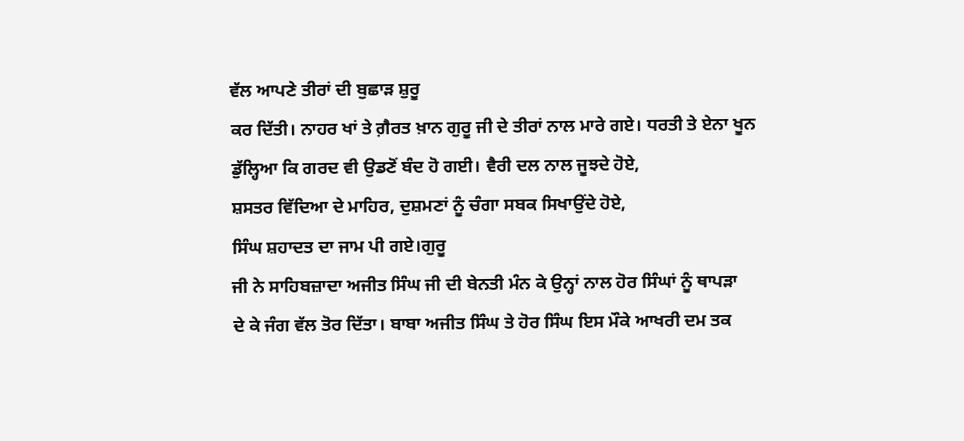ਵੱਲ ਆਪਣੇ ਤੀਰਾਂ ਦੀ ਬੁਛਾੜ ਸ਼ੁਰੂ
ਕਰ ਦਿੱਤੀ। ਨਾਹਰ ਖਾਂ ਤੇ ਗ਼ੈਰਤ ਖ਼ਾਨ ਗੁਰੂ ਜੀ ਦੇ ਤੀਰਾਂ ਨਾਲ ਮਾਰੇ ਗਏ। ਧਰਤੀ ਤੇ ਏਨਾ ਖੂਨ
ਡੁੱਲ੍ਹਿਆ ਕਿ ਗਰਦ ਵੀ ਉਡਣੋਂ ਬੰਦ ਹੋ ਗਈ। ਵੈਰੀ ਦਲ ਨਾਲ ਜੂਝਦੇ ਹੋਏ,
ਸ਼ਸਤਰ ਵਿੱਦਿਆ ਦੇ ਮਾਹਿਰ, ਦੁਸ਼ਮਣਾਂ ਨੂੰ ਚੰਗਾ ਸਬਕ ਸਿਖਾਉਂਦੇ ਹੋਏ,
ਸਿੰਘ ਸ਼ਹਾਦਤ ਦਾ ਜਾਮ ਪੀ ਗਏ।ਗੁਰੂ
ਜੀ ਨੇ ਸਾਹਿਬਜ਼ਾਦਾ ਅਜੀਤ ਸਿੰਘ ਜੀ ਦੀ ਬੇਨਤੀ ਮੰਨ ਕੇ ਉਨ੍ਹਾਂ ਨਾਲ ਹੋਰ ਸਿੰਘਾਂ ਨੂੰ ਥਾਪੜਾ
ਦੇ ਕੇ ਜੰਗ ਵੱਲ ਤੋਰ ਦਿੱਤਾ। ਬਾਬਾ ਅਜੀਤ ਸਿੰਘ ਤੇ ਹੋਰ ਸਿੰਘ ਇਸ ਮੌਕੇ ਆਖਰੀ ਦਮ ਤਕ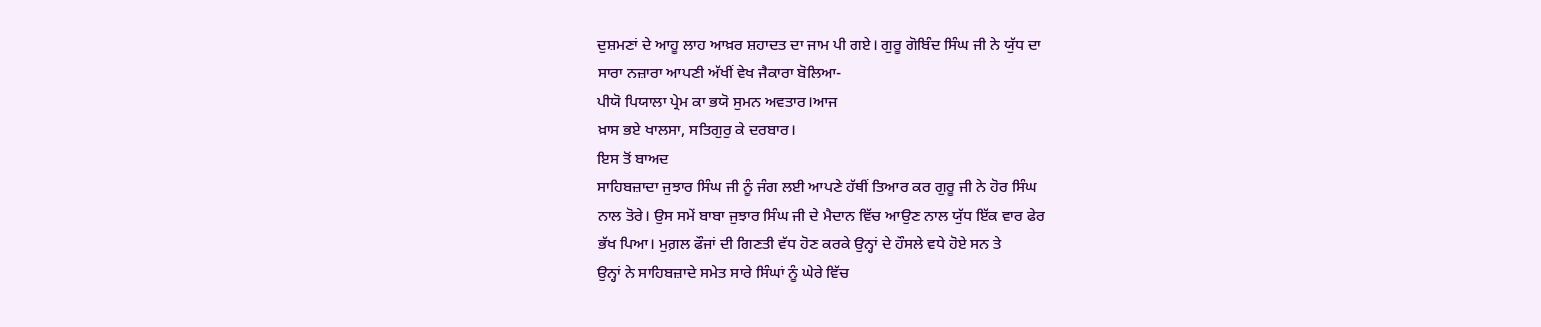ਦੁਸ਼ਮਣਾਂ ਦੇ ਆਹੂ ਲਾਹ ਆਖ਼ਰ ਸ਼ਹਾਦਤ ਦਾ ਜਾਮ ਪੀ ਗਏ। ਗੁਰੂ ਗੋਬਿੰਦ ਸਿੰਘ ਜੀ ਨੇ ਯੁੱਧ ਦਾ
ਸਾਰਾ ਨਜ਼ਾਰਾ ਆਪਣੀ ਅੱਖੀਂ ਵੇਖ ਜੈਕਾਰਾ ਬੋਲਿਆ-
ਪੀਯੋ ਪਿਯਾਲਾ ਪ੍ਰੇਮ ਕਾ ਭਯੋ ਸੁਮਨ ਅਵਤਾਰ।ਆਜ
ਖ਼ਾਸ ਭਏ ਖਾਲਸਾ, ਸਤਿਗੁਰੁ ਕੇ ਦਰਬਾਰ।
ਇਸ ਤੋਂ ਬਾਅਦ
ਸਾਹਿਬਜ਼ਾਦਾ ਜੁਝਾਰ ਸਿੰਘ ਜੀ ਨੂੰ ਜੰਗ ਲਈ ਆਪਣੇ ਹੱਥੀਂ ਤਿਆਰ ਕਰ ਗੁਰੂ ਜੀ ਨੇ ਹੋਰ ਸਿੰਘ
ਨਾਲ ਤੋਰੇ। ਉਸ ਸਮੇਂ ਬਾਬਾ ਜੁਝਾਰ ਸਿੰਘ ਜੀ ਦੇ ਮੈਦਾਨ ਵਿੱਚ ਆਉਣ ਨਾਲ ਯੁੱਧ ਇੱਕ ਵਾਰ ਫੇਰ
ਭੱਖ ਪਿਆ। ਮੁਗ਼ਲ ਫੌਜਾਂ ਦੀ ਗਿਣਤੀ ਵੱਧ ਹੋਣ ਕਰਕੇ ਉਨ੍ਹਾਂ ਦੇ ਹੌਸਲੇ ਵਧੇ ਹੋਏ ਸਨ ਤੇ
ਉਨ੍ਹਾਂ ਨੇ ਸਾਹਿਬਜ਼ਾਦੇ ਸਮੇਤ ਸਾਰੇ ਸਿੰਘਾਂ ਨੂੰ ਘੇਰੇ ਵਿੱਚ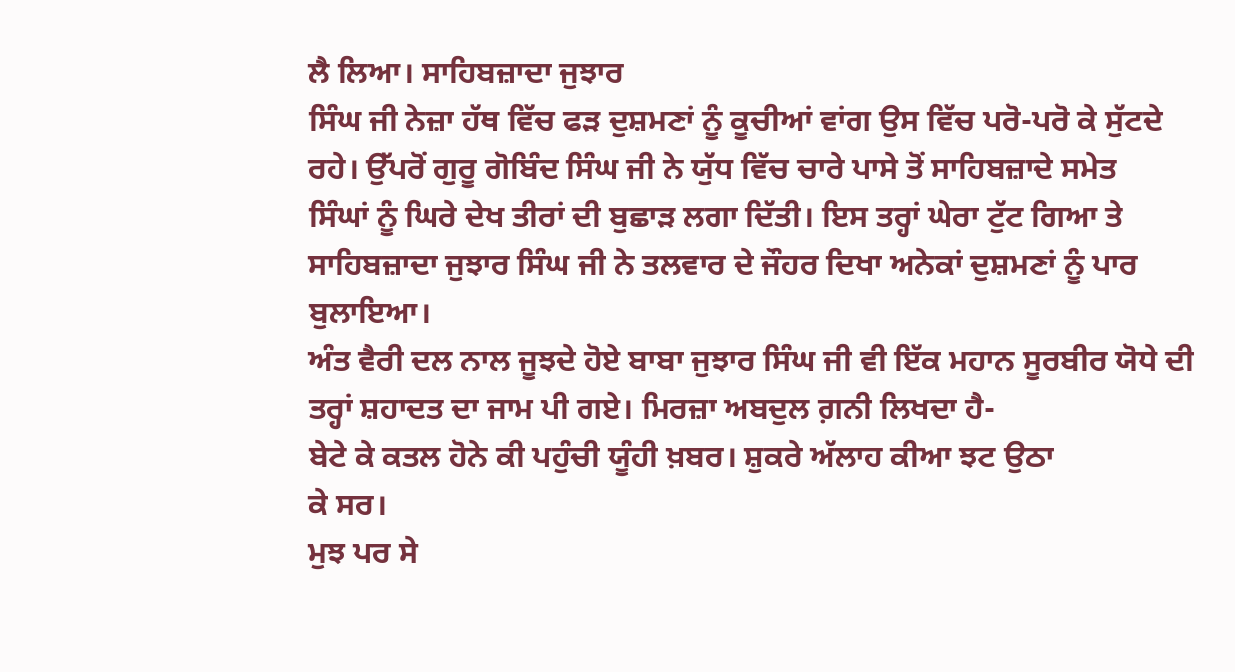ਲੈ ਲਿਆ। ਸਾਹਿਬਜ਼ਾਦਾ ਜੁਝਾਰ
ਸਿੰਘ ਜੀ ਨੇਜ਼ਾ ਹੱਥ ਵਿੱਚ ਫੜ ਦੁਸ਼ਮਣਾਂ ਨੂੰ ਕੂਚੀਆਂ ਵਾਂਗ ਉਸ ਵਿੱਚ ਪਰੋ-ਪਰੋ ਕੇ ਸੁੱਟਦੇ
ਰਹੇ। ਉੱਪਰੋਂ ਗੁਰੂ ਗੋਬਿੰਦ ਸਿੰਘ ਜੀ ਨੇ ਯੁੱਧ ਵਿੱਚ ਚਾਰੇ ਪਾਸੇ ਤੋਂ ਸਾਹਿਬਜ਼ਾਦੇ ਸਮੇਤ
ਸਿੰਘਾਂ ਨੂੰ ਘਿਰੇ ਦੇਖ ਤੀਰਾਂ ਦੀ ਬੁਛਾੜ ਲਗਾ ਦਿੱਤੀ। ਇਸ ਤਰ੍ਹਾਂ ਘੇਰਾ ਟੁੱਟ ਗਿਆ ਤੇ
ਸਾਹਿਬਜ਼ਾਦਾ ਜੁਝਾਰ ਸਿੰਘ ਜੀ ਨੇ ਤਲਵਾਰ ਦੇ ਜੌਹਰ ਦਿਖਾ ਅਨੇਕਾਂ ਦੁਸ਼ਮਣਾਂ ਨੂੰ ਪਾਰ ਬੁਲਾਇਆ।
ਅੰਤ ਵੈਰੀ ਦਲ ਨਾਲ ਜੂਝਦੇ ਹੋਏ ਬਾਬਾ ਜੁਝਾਰ ਸਿੰਘ ਜੀ ਵੀ ਇੱਕ ਮਹਾਨ ਸੂਰਬੀਰ ਯੋਧੇ ਦੀ
ਤਰ੍ਹਾਂ ਸ਼ਹਾਦਤ ਦਾ ਜਾਮ ਪੀ ਗਏ। ਮਿਰਜ਼ਾ ਅਬਦੁਲ ਗ਼ਨੀ ਲਿਖਦਾ ਹੈ-
ਬੇਟੇ ਕੇ ਕਤਲ ਹੋਨੇ ਕੀ ਪਹੁੰਚੀ ਯੂੰਹੀ ਖ਼ਬਰ। ਸ਼ੁਕਰੇ ਅੱਲਾਹ ਕੀਆ ਝਟ ਉਠਾ
ਕੇ ਸਰ।
ਮੁਝ ਪਰ ਸੇ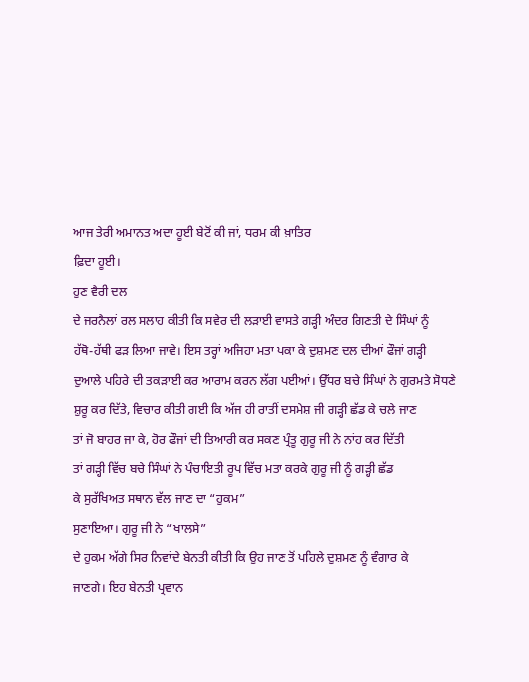ਆਜ ਤੇਰੀ ਅਮਾਨਤ ਅਦਾ ਹੂਈ ਬੇਟੋਂ ਕੀ ਜਾਂ, ਧਰਮ ਕੀ ਖ਼ਾਤਿਰ
ਫ਼ਿਦਾ ਹੂਈ।
ਹੁਣ ਵੈਰੀ ਦਲ
ਦੇ ਜਰਨੈਲਾਂ ਰਲ ਸਲਾਹ ਕੀਤੀ ਕਿ ਸਵੇਰ ਦੀ ਲੜਾਈ ਵਾਸਤੇ ਗੜ੍ਹੀ ਅੰਦਰ ਗਿਣਤੀ ਦੇ ਸਿੰਘਾਂ ਨੂੰ
ਹੱਥੋ-ਹੱਥੀ ਫੜ ਲਿਆ ਜਾਵੇ। ਇਸ ਤਰ੍ਹਾਂ ਅਜਿਹਾ ਮਤਾ ਪਕਾ ਕੇ ਦੁਸ਼ਮਣ ਦਲ ਦੀਆਂ ਫੌਜਾਂ ਗੜ੍ਹੀ
ਦੁਆਲੇ ਪਹਿਰੇ ਦੀ ਤਕੜਾਈ ਕਰ ਆਰਾਮ ਕਰਨ ਲੱਗ ਪਈਆਂ। ਉੱਧਰ ਬਚੇ ਸਿੰਘਾਂ ਨੇ ਗੁਰਮਤੇ ਸੋਧਣੇ
ਸ਼ੁਰੂ ਕਰ ਦਿੱਤੇ, ਵਿਚਾਰ ਕੀਤੀ ਗਈ ਕਿ ਅੱਜ ਹੀ ਰਾਤੀਂ ਦਸਮੇਸ਼ ਜੀ ਗੜ੍ਹੀ ਛੱਡ ਕੇ ਚਲੇ ਜਾਣ
ਤਾਂ ਜੋ ਬਾਹਰ ਜਾ ਕੇ, ਹੋਰ ਫੌਜਾਂ ਦੀ ਤਿਆਰੀ ਕਰ ਸਕਣ ਪ੍ਰੰਤੂ ਗੁਰੂ ਜੀ ਨੇ ਨਾਂਹ ਕਰ ਦਿੱਤੀ
ਤਾਂ ਗੜ੍ਹੀ ਵਿੱਚ ਬਚੇ ਸਿੰਘਾਂ ਨੇ ਪੰਚਾਇਤੀ ਰੂਪ ਵਿੱਚ ਮਤਾ ਕਰਕੇ ਗੁਰੂ ਜੀ ਨੂੰ ਗੜ੍ਹੀ ਛੱਡ
ਕੇ ਸੁਰੱਖਿਅਤ ਸਥਾਨ ਵੱਲ ਜਾਣ ਦਾ “ਹੁਕਮ”
ਸੁਣਾਇਆ। ਗੁਰੂ ਜੀ ਨੇ “ਖਾਲਸੇ”
ਦੇ ਹੁਕਮ ਅੱਗੇ ਸਿਰ ਨਿਵਾਂਦੇ ਬੇਨਤੀ ਕੀਤੀ ਕਿ ਉਹ ਜਾਣ ਤੋਂ ਪਹਿਲੇ ਦੁਸ਼ਮਣ ਨੂੰ ਵੰਗਾਰ ਕੇ
ਜਾਣਗੇ। ਇਹ ਬੇਨਤੀ ਪ੍ਰਵਾਨ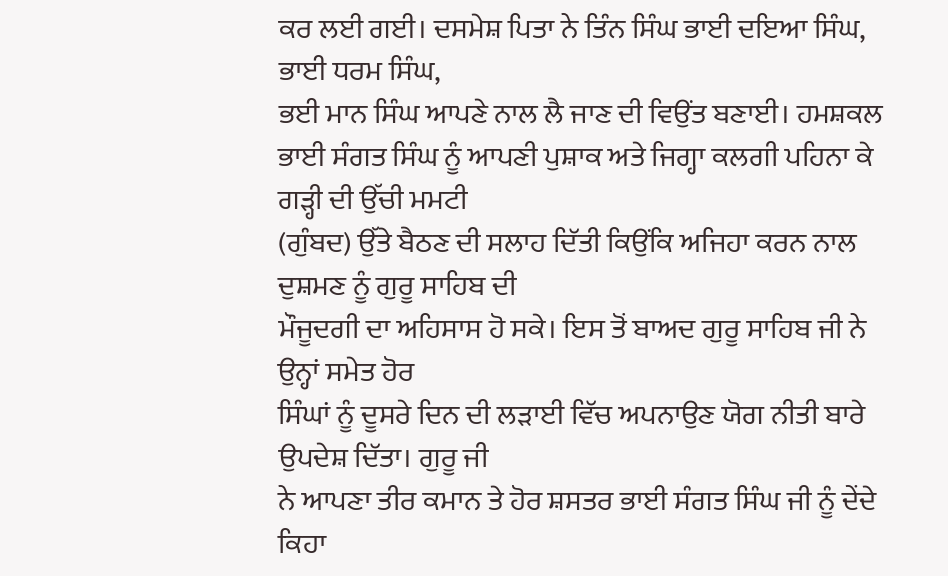ਕਰ ਲਈ ਗਈ। ਦਸਮੇਸ਼ ਪਿਤਾ ਨੇ ਤਿੰਨ ਸਿੰਘ ਭਾਈ ਦਇਆ ਸਿੰਘ,
ਭਾਈ ਧਰਮ ਸਿੰਘ,
ਭਈ ਮਾਨ ਸਿੰਘ ਆਪਣੇ ਨਾਲ ਲੈ ਜਾਣ ਦੀ ਵਿਉਂਤ ਬਣਾਈ। ਹਮਸ਼ਕਲ
ਭਾਈ ਸੰਗਤ ਸਿੰਘ ਨੂੰ ਆਪਣੀ ਪੁਸ਼ਾਕ ਅਤੇ ਜਿਗ੍ਹਾ ਕਲਗੀ ਪਹਿਨਾ ਕੇ ਗੜ੍ਹੀ ਦੀ ਉੱਚੀ ਮਮਟੀ
(ਗੁੰਬਦ) ਉੱਤੇ ਬੈਠਣ ਦੀ ਸਲਾਹ ਦਿੱਤੀ ਕਿਉਂਕਿ ਅਜਿਹਾ ਕਰਨ ਨਾਲ ਦੁਸ਼ਮਣ ਨੂੰ ਗੁਰੂ ਸਾਹਿਬ ਦੀ
ਮੌਜੂਦਗੀ ਦਾ ਅਹਿਸਾਸ ਹੋ ਸਕੇ। ਇਸ ਤੋਂ ਬਾਅਦ ਗੁਰੂ ਸਾਹਿਬ ਜੀ ਨੇ ਉਨ੍ਹਾਂ ਸਮੇਤ ਹੋਰ
ਸਿੰਘਾਂ ਨੂੰ ਦੂਸਰੇ ਦਿਨ ਦੀ ਲੜਾਈ ਵਿੱਚ ਅਪਨਾਉਣ ਯੋਗ ਨੀਤੀ ਬਾਰੇ ਉਪਦੇਸ਼ ਦਿੱਤਾ। ਗੁਰੂ ਜੀ
ਨੇ ਆਪਣਾ ਤੀਰ ਕਮਾਨ ਤੇ ਹੋਰ ਸ਼ਸਤਰ ਭਾਈ ਸੰਗਤ ਸਿੰਘ ਜੀ ਨੂੰ ਦੇਂਦੇ ਕਿਹਾ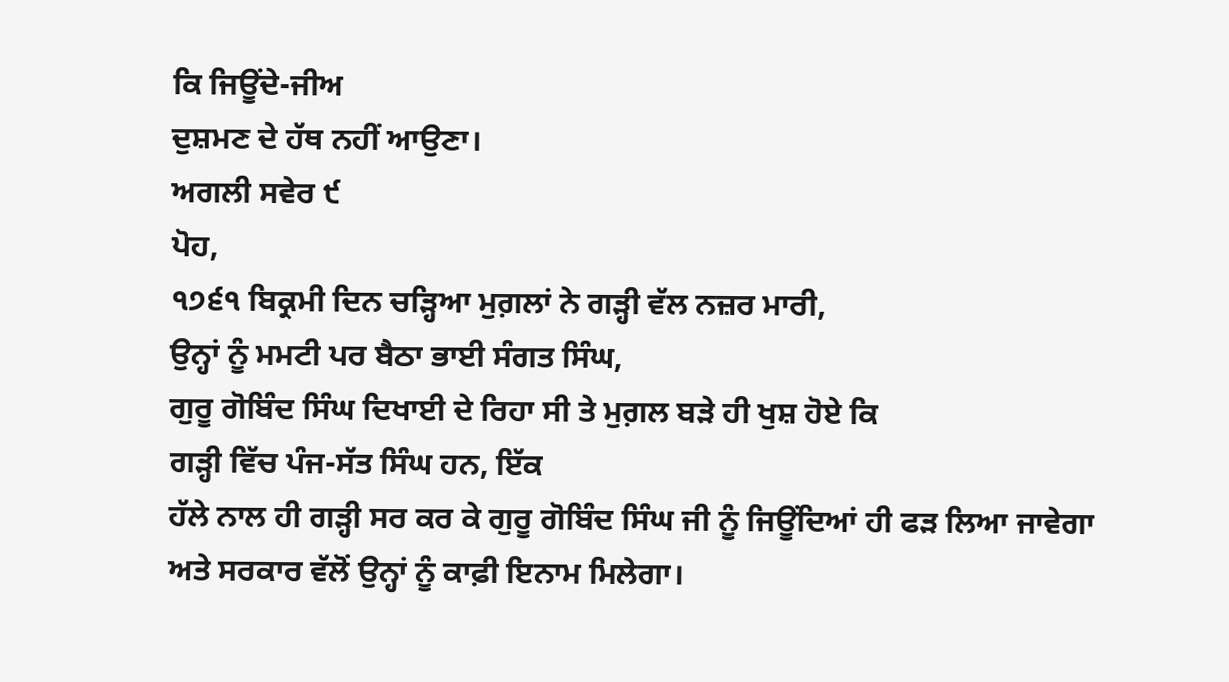ਕਿ ਜਿਊਂਦੇ-ਜੀਅ
ਦੁਸ਼ਮਣ ਦੇ ਹੱਥ ਨਹੀਂ ਆਉਣਾ।
ਅਗਲੀ ਸਵੇਰ ੯
ਪੋਹ,
੧੭੬੧ ਬਿਕ੍ਰਮੀ ਦਿਨ ਚੜ੍ਹਿਆ ਮੁਗ਼ਲਾਂ ਨੇ ਗੜ੍ਹੀ ਵੱਲ ਨਜ਼ਰ ਮਾਰੀ,
ਉਨ੍ਹਾਂ ਨੂੰ ਮਮਟੀ ਪਰ ਬੈਠਾ ਭਾਈ ਸੰਗਤ ਸਿੰਘ,
ਗੁਰੂ ਗੋਬਿੰਦ ਸਿੰਘ ਦਿਖਾਈ ਦੇ ਰਿਹਾ ਸੀ ਤੇ ਮੁਗ਼ਲ ਬੜੇ ਹੀ ਖੁਸ਼ ਹੋਏ ਕਿ
ਗੜ੍ਹੀ ਵਿੱਚ ਪੰਜ-ਸੱਤ ਸਿੰਘ ਹਨ, ਇੱਕ
ਹੱਲੇ ਨਾਲ ਹੀ ਗੜ੍ਹੀ ਸਰ ਕਰ ਕੇ ਗੁਰੂ ਗੋਬਿੰਦ ਸਿੰਘ ਜੀ ਨੂੰ ਜਿਊਂਦਿਆਂ ਹੀ ਫੜ ਲਿਆ ਜਾਵੇਗਾ
ਅਤੇ ਸਰਕਾਰ ਵੱਲੋਂ ਉਨ੍ਹਾਂ ਨੂੰ ਕਾਫ਼ੀ ਇਨਾਮ ਮਿਲੇਗਾ।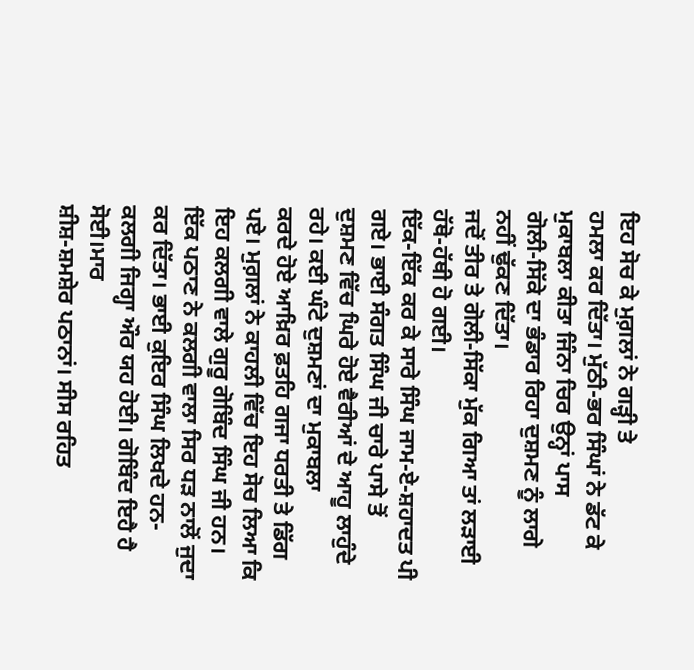ਇਹ ਸੋਚ ਕੇ ਮੁਗ਼ਲਾਂ ਨੇ ਗੜ੍ਹੀ ਤੇ
ਹਮਲਾ ਕਰ ਦਿੱਤਾ। ਮੁੱਠੀ-ਭਰ ਸਿੰਘਾਂ ਨੇ ਡੱਟ ਕੇ ਮੁਕਾਬਲਾ ਕੀਤਾ ਜਿੰਨਾ ਚਿਰ ਉਨ੍ਹਾਂ ਪਾਸ
ਗੋਲੀ-ਸਿੱਕੇ ਦਾ ਭੰਡਾਰ ਰਿਹਾ ਦੁਸ਼ਮਣ ਨੂੰ ਲਾਗੇ ਨਹੀਂ ਢੁੱਕਣ ਦਿੱਤਾ।
ਜਦੋਂ ਤੀਰ ਤੇ ਗੋਲੀ-ਸਿੱਕਾ ਮੁੱਕ ਗਿਆ ਤਾਂ ਲੜਾਈ ਹੱਥੋ-ਹੱਥੀ ਹੋ ਗਈ।
ਇੱਕ-ਇੱਕ ਕਰ ਕੇ ਸਾਰੇ ਸਿੰਘ ਜਾਮ-ਏ-ਸ਼ਹਾਦਤ ਪੀ ਗਏ। ਭਾਈ ਸੰਗਤ ਸਿੰਘ ਜੀ ਚਾਰੇ ਪਾਸੇ ਤੋਂ
ਦੁਸ਼ਮਣ ਵਿੱਚ ਘਿਰੇ ਹੋਏ ਵੈਰੀਆਂ ਦੇ ਆਹੂ ਲਾਹੁੰਦੇ ਰਹੇ। ਕਈ ਘੰਟੇ ਦੁਸ਼ਮਣਾਂ ਦਾ ਮੁਕਾਬਲਾ
ਕਰਦੇ ਹੋਏ ਆਖ਼ਿਰ ਫ਼ਤਹਿ ਗਜਾ ਧਰਤੀ ਤੇ ਡਿੱਗ ਪਏ। ਮੁਗ਼ਲਾਂ ਨੇ ਕਾਹਲੀ ਵਿੱਚ ਇਹ ਸੋਚ ਲਿਆ ਕਿ
ਇਹ ਕਲਗੀ ਵਾਲੇ ਗੁਰੂ ਗੋਬਿੰਦ ਸਿੰਘ ਜੀ ਹਨ। ਇੱਕ ਪਠਾਣ ਨੇ ਕਲਗੀ ਵਾਲਾ ਸਿਰ ਧੜ ਨਾਲੋਂ ਜੁਦਾ
ਕਰ ਦਿੱਤਾ। ਭਾਈ ਕੁਇਰ ਸਿੰਘ ਲਿਖਦੇ ਹਨ-
ਕਲਗੀ ਜਿਗ੍ਹਾ ਔਰ ਯਹ ਹੋਈ। ਗੋਬਿੰਦ ਇਹੈ ਹੈ ਸੋਈ।ਮਾਰ
ਸ਼ੀਸ਼-ਸ਼ਮਸ਼ੇਰ ਪਠਾਨਾਂ। ਸੀਸ ਰਹਿਤ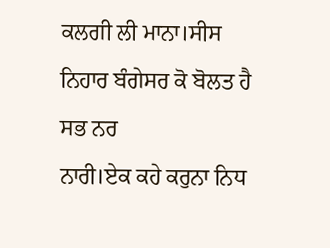ਕਲਗੀ ਲੀ ਮਾਨਾ।ਸੀਸ ਨਿਹਾਰ ਬੰਗੇਸਰ ਕੋ ਬੋਲਤ ਹੈ ਸਭ ਨਰ
ਨਾਰੀ।ਏਕ ਕਹੇ ਕਰੁਨਾ ਨਿਧ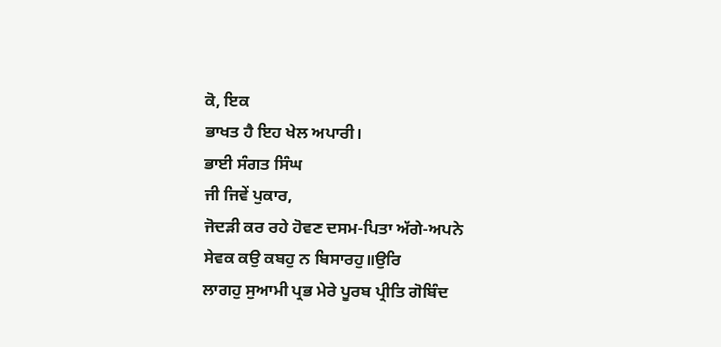ਕੋ, ਇਕ
ਭਾਖਤ ਹੈ ਇਹ ਖੇਲ ਅਪਾਰੀ।
ਭਾਈ ਸੰਗਤ ਸਿੰਘ
ਜੀ ਜਿਵੇਂ ਪੁਕਾਰ,
ਜੋਦੜੀ ਕਰ ਰਹੇ ਹੋਵਣ ਦਸਮ-ਪਿਤਾ ਅੱਗੇ-ਅਪਨੇ
ਸੇਵਕ ਕਉ ਕਬਹੁ ਨ ਬਿਸਾਰਹੁ॥ਉਰਿ
ਲਾਗਹੁ ਸੁਆਮੀ ਪ੍ਰਭ ਮੇਰੇ ਪੂਰਬ ਪ੍ਰੀਤਿ ਗੋਬਿੰਦ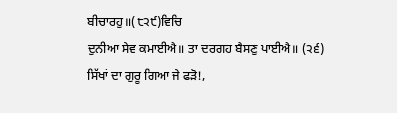ਬੀਚਾਰਹੁ॥(੮੨੯)ਵਿਚਿ
ਦੁਨੀਆ ਸੇਵ ਕਮਾਈਐ॥ ਤਾ ਦਰਗਹ ਬੈਸਣੁ ਪਾਈਐ॥ (੨੬)
ਸਿੱਖਾਂ ਦਾ ਗੁਰੂ ਗਿਆ ਜੇ ਫੜੋ!,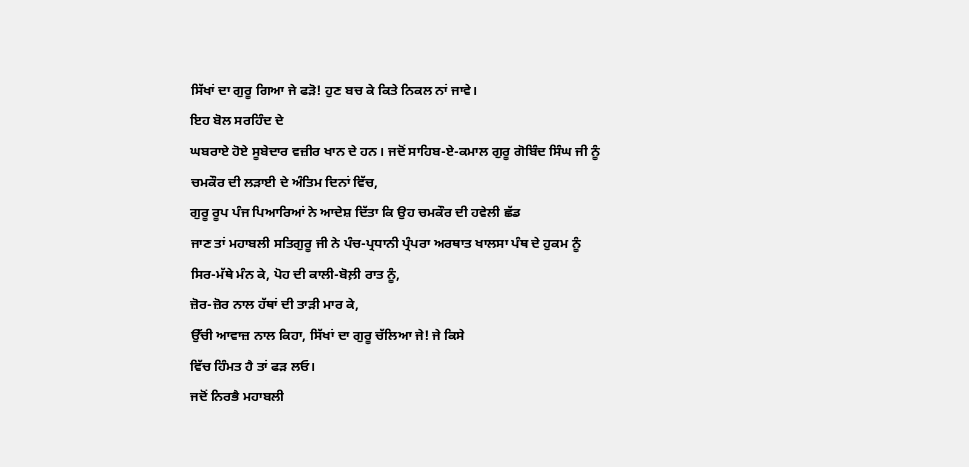ਸਿੱਖਾਂ ਦਾ ਗੁਰੂ ਗਿਆ ਜੇ ਫੜੋ! ਹੁਣ ਬਚ ਕੇ ਕਿਤੇ ਨਿਕਲ ਨਾਂ ਜਾਵੇ।
ਇਹ ਬੋਲ ਸਰਹਿੰਦ ਦੇ
ਘਬਰਾਏ ਹੋਏ ਸੂਬੇਦਾਰ ਵਜ਼ੀਰ ਖਾਨ ਦੇ ਹਨ। ਜਦੋਂ ਸਾਹਿਬ-ਏ-ਕਮਾਲ ਗੁਰੂ ਗੋਬਿੰਦ ਸਿੰਘ ਜੀ ਨੂੰ
ਚਮਕੌਰ ਦੀ ਲੜਾਈ ਦੇ ਅੰਤਿਮ ਦਿਨਾਂ ਵਿੱਚ,
ਗੁਰੂ ਰੂਪ ਪੰਜ ਪਿਆਰਿਆਂ ਨੇ ਆਦੇਸ਼ ਦਿੱਤਾ ਕਿ ਉਹ ਚਮਕੌਰ ਦੀ ਹਵੇਲੀ ਛੱਡ
ਜਾਣ ਤਾਂ ਮਹਾਬਲੀ ਸਤਿਗੁਰੂ ਜੀ ਨੇ ਪੰਚ-ਪ੍ਰਧਾਨੀ ਪ੍ਰੰਪਰਾ ਅਰਥਾਤ ਖਾਲਸਾ ਪੰਥ ਦੇ ਹੁਕਮ ਨੂੰ
ਸਿਰ-ਮੱਥੇ ਮੰਨ ਕੇ, ਪੋਹ ਦੀ ਕਾਲੀ-ਬੋਲ਼ੀ ਰਾਤ ਨੂੰ,
ਜ਼ੋਰ-ਜ਼ੋਰ ਨਾਲ ਹੱਥਾਂ ਦੀ ਤਾੜੀ ਮਾਰ ਕੇ,
ਉੱਚੀ ਆਵਾਜ਼ ਨਾਲ ਕਿਹਾ, ਸਿੱਖਾਂ ਦਾ ਗੁਰੂ ਚੱਲਿਆ ਜੇ! ਜੇ ਕਿਸੇ
ਵਿੱਚ ਹਿੰਮਤ ਹੈ ਤਾਂ ਫੜ ਲਓ।
ਜਦੋਂ ਨਿਰਭੈ ਮਹਾਬਲੀ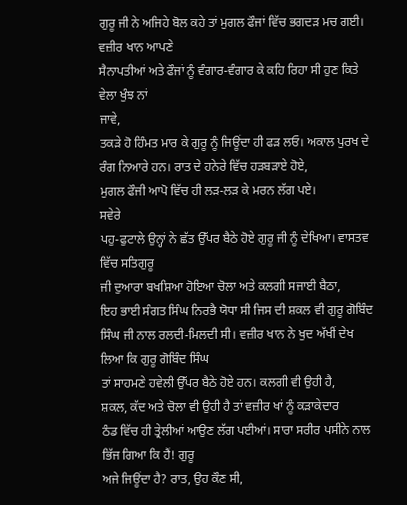ਗੁਰੂ ਜੀ ਨੇ ਅਜਿਹੇ ਬੋਲ ਕਹੇ ਤਾਂ ਮੁਗਲ ਫੌਜਾਂ ਵਿੱਚ ਭਗਦੜ ਮਚ ਗਈ। ਵਜ਼ੀਰ ਖਾਨ ਆਪਣੇ
ਸੈਨਾਪਤੀਆਂ ਅਤੇ ਫੌਜਾਂ ਨੂੰ ਵੰਗਾਰ-ਵੰਗਾਰ ਕੇ ਕਹਿ ਰਿਹਾ ਸੀ ਹੁਣ ਕਿਤੇ ਵੇਲਾ ਖੁੰਝ ਨਾਂ
ਜਾਵੇ,
ਤਕੜੇ ਹੋ ਹਿੰਮਤ ਮਾਰ ਕੇ ਗੁਰੂ ਨੂੰ ਜਿਊਂਦਾ ਹੀ ਫੜ ਲਓ। ਅਕਾਲ ਪੁਰਖ ਦੇ
ਰੰਗ ਨਿਆਰੇ ਹਨ। ਰਾਤ ਦੇ ਹਨੇਰੇ ਵਿੱਚ ਹੜਬੜਾਏ ਹੋਏ,
ਮੁਗਲ ਫੌਜੀ ਆਪੋ ਵਿੱਚ ਹੀ ਲੜ-ਲੜ ਕੇ ਮਰਨ ਲੱਗ ਪਏ।
ਸਵੇਰੇ
ਪਹੁ-ਫੁਟਾਲੇ ਉਨ੍ਹਾਂ ਨੇ ਛੱਤ ਉੱਪਰ ਬੈਠੇ ਹੋਏ ਗੁਰੂ ਜੀ ਨੂੰ ਦੇਖਿਆ। ਵਾਸਤਵ ਵਿੱਚ ਸਤਿਗੁਰੂ
ਜੀ ਦੁਆਰਾ ਬਖਸ਼ਿਆ ਹੋਇਆ ਚੋਲਾ ਅਤੇ ਕਲਗੀ ਸਜਾਈ ਬੈਠਾ,
ਇਹ ਭਾਈ ਸੰਗਤ ਸਿੰਘ ਨਿਰਭੈ ਯੋਧਾ ਸੀ ਜਿਸ ਦੀ ਸ਼ਕਲ ਵੀ ਗੁਰੂ ਗੋਬਿੰਦ
ਸਿੰਘ ਜੀ ਨਾਲ ਰਲਦੀ-ਮਿਲਦੀ ਸੀ। ਵਜ਼ੀਰ ਖਾਨ ਨੇ ਖੁਦ ਅੱਖੀਂ ਦੇਖ ਲਿਆ ਕਿ ਗੁਰੂ ਗੋਬਿੰਦ ਸਿੰਘ
ਤਾਂ ਸਾਹਮਣੇ ਹਵੇਲੀ ਉੱਪਰ ਬੈਠੇ ਹੋਏ ਹਨ। ਕਲਗੀ ਵੀ ਉਹੀ ਹੈ,
ਸ਼ਕਲ, ਕੱਦ ਅਤੇ ਚੋਲਾ ਵੀ ਉਹੀ ਹੈ ਤਾਂ ਵਜ਼ੀਰ ਖਾਂ ਨੂੰ ਕੜਾਕੇਦਾਰ
ਠੰਡ ਵਿੱਚ ਹੀ ਤ੍ਰੇਲੀਆਂ ਆਉਣ ਲੱਗ ਪਈਆਂ। ਸਾਰਾ ਸਰੀਰ ਪਸੀਨੇ ਨਾਲ ਭਿੱਜ ਗਿਆ ਕਿ ਹੈਂ! ਗੁਰੂ
ਅਜੇ ਜਿਊਂਦਾ ਹੈ? ਰਾਤ, ਉਹ ਕੌਣ ਸੀ,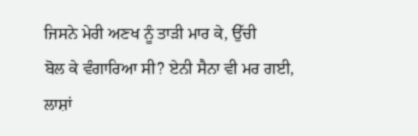ਜਿਸਨੇ ਮੇਰੀ ਅਣਖ ਨੂੰ ਤਾੜੀ ਮਾਰ ਕੇ, ਉੱਚੀ
ਬੋਲ ਕੇ ਵੰਗਾਰਿਆ ਸੀ? ਏਨੀ ਸੈਨਾ ਵੀ ਮਰ ਗਈ,
ਲਾਸ਼ਾਂ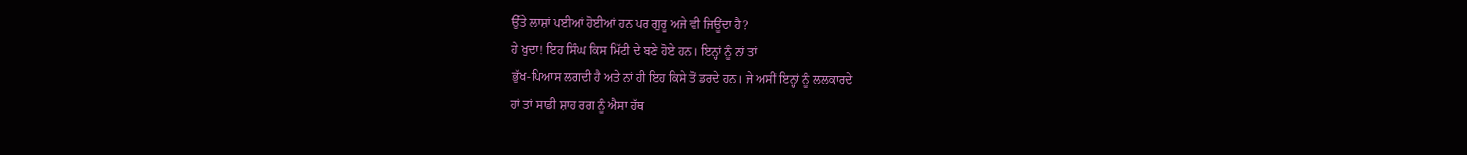ਉੱਤੇ ਲਾਸ਼ਾਂ ਪਈਆਂ ਹੋਈਆਂ ਹਨ ਪਰ ਗੁਰੂ ਅਜੇ ਵੀ ਜਿਊਂਦਾ ਹੈ?
ਹੇ ਖੁਦਾ! ਇਹ ਸਿੰਘ ਕਿਸ ਮਿੱਟੀ ਦੇ ਬਣੇ ਹੋਏ ਹਨ। ਇਨ੍ਹਾਂ ਨੂੰ ਨਾਂ ਤਾਂ
ਭੁੱਖ-ਪਿਆਸ ਲਗਦੀ ਹੈ ਅਤੇ ਨਾਂ ਹੀ ਇਹ ਕਿਸੇ ਤੋਂ ਡਰਦੇ ਹਨ। ਜੇ ਅਸੀਂ ਇਨ੍ਹਾਂ ਨੂੰ ਲਲਕਾਰਦੇ
ਹਾਂ ਤਾਂ ਸਾਡੀ ਸ਼ਾਹ ਰਗ ਨੂੰ ਐਸਾ ਹੱਥ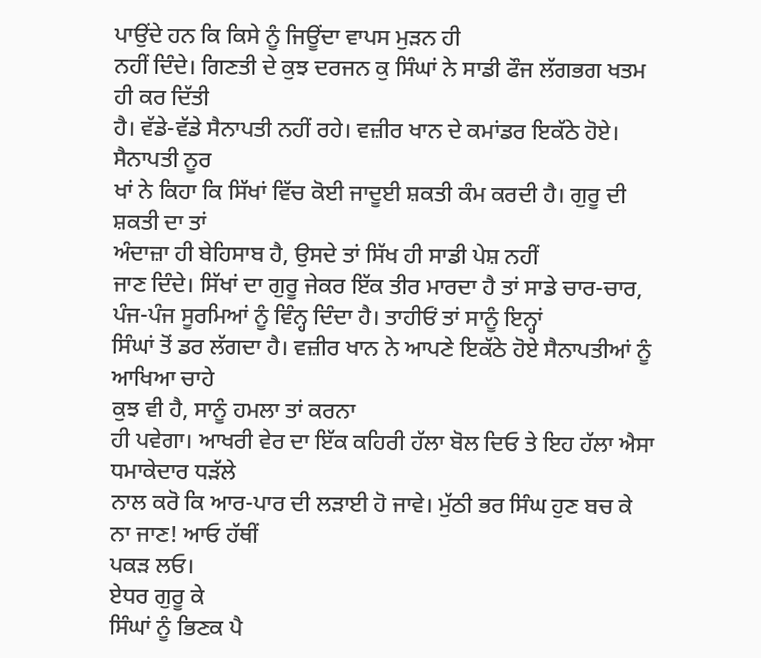ਪਾਉਂਦੇ ਹਨ ਕਿ ਕਿਸੇ ਨੂੰ ਜਿਊਂਦਾ ਵਾਪਸ ਮੁੜਨ ਹੀ
ਨਹੀਂ ਦਿੰਦੇ। ਗਿਣਤੀ ਦੇ ਕੁਝ ਦਰਜਨ ਕੁ ਸਿੰਘਾਂ ਨੇ ਸਾਡੀ ਫੌਜ ਲੱਗਭਗ ਖਤਮ ਹੀ ਕਰ ਦਿੱਤੀ
ਹੈ। ਵੱਡੇ-ਵੱਡੇ ਸੈਨਾਪਤੀ ਨਹੀਂ ਰਹੇ। ਵਜ਼ੀਰ ਖਾਨ ਦੇ ਕਮਾਂਡਰ ਇਕੱਠੇ ਹੋਏ। ਸੈਨਾਪਤੀ ਨੂਰ
ਖਾਂ ਨੇ ਕਿਹਾ ਕਿ ਸਿੱਖਾਂ ਵਿੱਚ ਕੋਈ ਜਾਦੂਈ ਸ਼ਕਤੀ ਕੰਮ ਕਰਦੀ ਹੈ। ਗੁਰੂ ਦੀ ਸ਼ਕਤੀ ਦਾ ਤਾਂ
ਅੰਦਾਜ਼ਾ ਹੀ ਬੇਹਿਸਾਬ ਹੈ, ਉਸਦੇ ਤਾਂ ਸਿੱਖ ਹੀ ਸਾਡੀ ਪੇਸ਼ ਨਹੀਂ
ਜਾਣ ਦਿੰਦੇ। ਸਿੱਖਾਂ ਦਾ ਗੁਰੂ ਜੇਕਰ ਇੱਕ ਤੀਰ ਮਾਰਦਾ ਹੈ ਤਾਂ ਸਾਡੇ ਚਾਰ-ਚਾਰ,
ਪੰਜ-ਪੰਜ ਸੂਰਮਿਆਂ ਨੂੰ ਵਿੰਨ੍ਹ ਦਿੰਦਾ ਹੈ। ਤਾਹੀਓਂ ਤਾਂ ਸਾਨੂੰ ਇਨ੍ਹਾਂ
ਸਿੰਘਾਂ ਤੋਂ ਡਰ ਲੱਗਦਾ ਹੈ। ਵਜ਼ੀਰ ਖਾਨ ਨੇ ਆਪਣੇ ਇਕੱਠੇ ਹੋਏ ਸੈਨਾਪਤੀਆਂ ਨੂੰ ਆਖਿਆ ਚਾਹੇ
ਕੁਝ ਵੀ ਹੈ, ਸਾਨੂੰ ਹਮਲਾ ਤਾਂ ਕਰਨਾ
ਹੀ ਪਵੇਗਾ। ਆਖਰੀ ਵੇਰ ਦਾ ਇੱਕ ਕਹਿਰੀ ਹੱਲਾ ਬੋਲ ਦਿਓ ਤੇ ਇਹ ਹੱਲਾ ਐਸਾ ਧਮਾਕੇਦਾਰ ਧੜੱਲੇ
ਨਾਲ ਕਰੋ ਕਿ ਆਰ-ਪਾਰ ਦੀ ਲੜਾਈ ਹੋ ਜਾਵੇ। ਮੁੱਠੀ ਭਰ ਸਿੰਘ ਹੁਣ ਬਚ ਕੇ ਨਾ ਜਾਣ! ਆਓ ਹੱਥੀਂ
ਪਕੜ ਲਓ।
ਏਧਰ ਗੁਰੂ ਕੇ
ਸਿੰਘਾਂ ਨੂੰ ਭਿਣਕ ਪੈ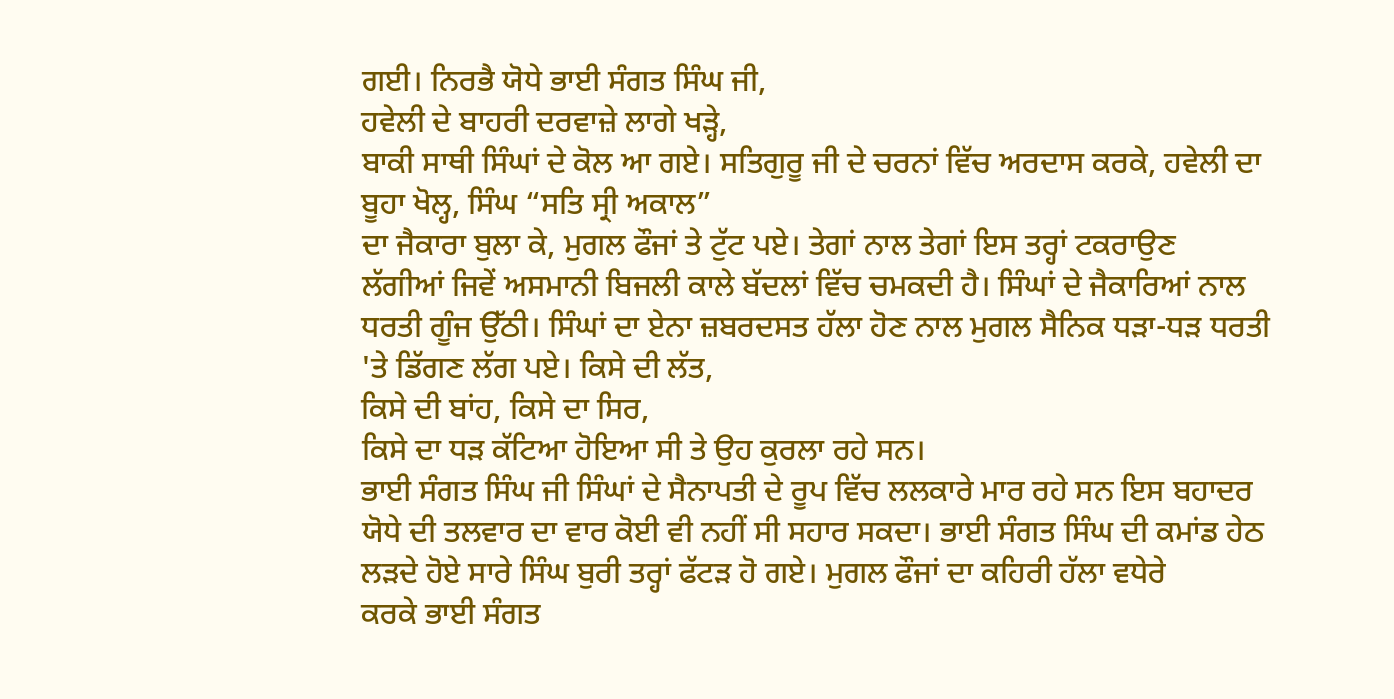ਗਈ। ਨਿਰਭੈ ਯੋਧੇ ਭਾਈ ਸੰਗਤ ਸਿੰਘ ਜੀ,
ਹਵੇਲੀ ਦੇ ਬਾਹਰੀ ਦਰਵਾਜ਼ੇ ਲਾਗੇ ਖੜ੍ਹੇ,
ਬਾਕੀ ਸਾਥੀ ਸਿੰਘਾਂ ਦੇ ਕੋਲ ਆ ਗਏ। ਸਤਿਗੁਰੂ ਜੀ ਦੇ ਚਰਨਾਂ ਵਿੱਚ ਅਰਦਾਸ ਕਰਕੇ, ਹਵੇਲੀ ਦਾ
ਬੂਹਾ ਖੋਲ੍ਹ, ਸਿੰਘ “ਸਤਿ ਸ੍ਰੀ ਅਕਾਲ”
ਦਾ ਜੈਕਾਰਾ ਬੁਲਾ ਕੇ, ਮੁਗਲ ਫੌਜਾਂ ਤੇ ਟੁੱਟ ਪਏ। ਤੇਗਾਂ ਨਾਲ ਤੇਗਾਂ ਇਸ ਤਰ੍ਹਾਂ ਟਕਰਾਉਣ
ਲੱਗੀਆਂ ਜਿਵੇਂ ਅਸਮਾਨੀ ਬਿਜਲੀ ਕਾਲੇ ਬੱਦਲਾਂ ਵਿੱਚ ਚਮਕਦੀ ਹੈ। ਸਿੰਘਾਂ ਦੇ ਜੈਕਾਰਿਆਂ ਨਾਲ
ਧਰਤੀ ਗੂੰਜ ਉੱਠੀ। ਸਿੰਘਾਂ ਦਾ ਏਨਾ ਜ਼ਬਰਦਸਤ ਹੱਲਾ ਹੋਣ ਨਾਲ ਮੁਗਲ ਸੈਨਿਕ ਧੜਾ-ਧੜ ਧਰਤੀ
'ਤੇ ਡਿੱਗਣ ਲੱਗ ਪਏ। ਕਿਸੇ ਦੀ ਲੱਤ,
ਕਿਸੇ ਦੀ ਬਾਂਹ, ਕਿਸੇ ਦਾ ਸਿਰ,
ਕਿਸੇ ਦਾ ਧੜ ਕੱਟਿਆ ਹੋਇਆ ਸੀ ਤੇ ਉਹ ਕੁਰਲਾ ਰਹੇ ਸਨ।
ਭਾਈ ਸੰਗਤ ਸਿੰਘ ਜੀ ਸਿੰਘਾਂ ਦੇ ਸੈਨਾਪਤੀ ਦੇ ਰੂਪ ਵਿੱਚ ਲਲਕਾਰੇ ਮਾਰ ਰਹੇ ਸਨ ਇਸ ਬਹਾਦਰ
ਯੋਧੇ ਦੀ ਤਲਵਾਰ ਦਾ ਵਾਰ ਕੋਈ ਵੀ ਨਹੀਂ ਸੀ ਸਹਾਰ ਸਕਦਾ। ਭਾਈ ਸੰਗਤ ਸਿੰਘ ਦੀ ਕਮਾਂਡ ਹੇਠ
ਲੜਦੇ ਹੋਏ ਸਾਰੇ ਸਿੰਘ ਬੁਰੀ ਤਰ੍ਹਾਂ ਫੱਟੜ ਹੋ ਗਏ। ਮੁਗਲ ਫੌਜਾਂ ਦਾ ਕਹਿਰੀ ਹੱਲਾ ਵਧੇਰੇ
ਕਰਕੇ ਭਾਈ ਸੰਗਤ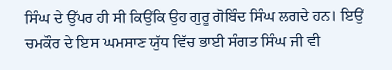ਸਿੰਘ ਦੇ ਉੱਪਰ ਹੀ ਸੀ ਕਿਉਂਕਿ ਉਹ ਗੁਰੂ ਗੋਬਿੰਦ ਸਿੰਘ ਲਗਦੇ ਹਨ। ਇਉਂ
ਚਮਕੌਰ ਦੇ ਇਸ ਘਮਸਾਣ ਯੁੱਧ ਵਿੱਚ ਭਾਈ ਸੰਗਤ ਸਿੰਘ ਜੀ ਵੀ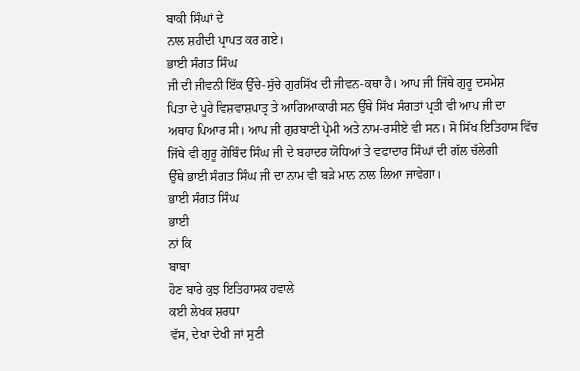ਬਾਕੀ ਸਿੰਘਾਂ ਦੇ
ਨਾਲ ਸ਼ਹੀਦੀ ਪ੍ਰਾਪਤ ਕਰ ਗਏ।
ਭਾਈ ਸੰਗਤ ਸਿੰਘ
ਜੀ ਦੀ ਜੀਵਨੀ ਇੱਕ ਉੱਚੇ-ਸੁੱਚੇ ਗੁਰਸਿੱਖ ਦੀ ਜੀਵਨ-ਕਥਾ ਹੈ। ਆਪ ਜੀ ਜਿੱਥੇ ਗੁਰੂ ਦਸਮੇਸ਼
ਪਿਤਾ ਦੇ ਪੂਰੇ ਵਿਸ਼ਵਾਸ਼ਪਾਤ੍ਰ ਤੇ ਆਗਿਆਕਾਰੀ ਸਨ ਉੱਥੇ ਸਿੱਖ ਸੰਗਤਾਂ ਪ੍ਰਤੀ ਵੀ ਆਪ ਜੀ ਦਾ
ਅਥਾਹ ਪਿਆਰ ਸੀ। ਆਪ ਜੀ ਗੁਰਬਾਣੀ ਪ੍ਰੇਮੀ ਅਤੇ ਨਾਮ-ਰਸੀਏ ਵੀ ਸਨ। ਸੋ ਸਿੱਖ ਇਤਿਹਾਸ ਵਿੱਚ
ਜਿੱਥੇ ਵੀ ਗੁਰੂ ਗੋਬਿੰਦ ਸਿੰਘ ਜੀ ਦੇ ਬਹਾਦਰ ਯੋਧਿਆਂ ਤੇ ਵਫਾਦਾਰ ਸਿੰਘਾਂ ਦੀ ਗੱਲ ਚੱਲੇਗੀ
ਉੱਥੇ ਭਾਈ ਸੰਗਤ ਸਿੰਘ ਜੀ ਦਾ ਨਾਮ ਵੀ ਬੜੇ ਮਾਨ ਨਾਲ ਲਿਆ ਜਾਵੇਗਾ।
ਭਾਈ ਸੰਗਤ ਸਿੰਘ
ਭਾਈ
ਨਾਂ ਕਿ
ਬਾਬਾ
ਹੋਣ ਬਾਰੇ ਕੁਝ ਇਤਿਹਾਸਕ ਹਵਾਲੇ
ਕਈ ਲੇਖਕ ਸ਼ਰਧਾ
ਵੱਸ, ਦੇਖਾ ਦੇਖੀ ਜਾਂ ਸੁਣੀ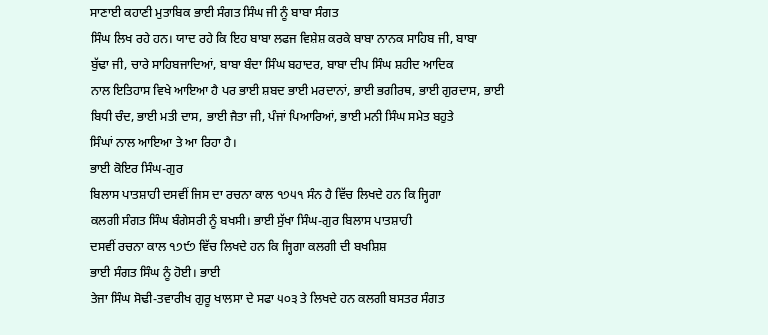ਸਾਣਾਈ ਕਹਾਣੀ ਮੁਤਾਬਿਕ ਭਾਈ ਸੰਗਤ ਸਿੰਘ ਜੀ ਨੂੰ ਬਾਬਾ ਸੰਗਤ
ਸਿੰਘ ਲਿਖ ਰਹੇ ਹਨ। ਯਾਦ ਰਹੇ ਕਿ ਇਹ ਬਾਬਾ ਲਫਜ ਵਿਸ਼ੇਸ਼ ਕਰਕੇ ਬਾਬਾ ਨਾਨਕ ਸਾਹਿਬ ਜੀ, ਬਾਬਾ
ਬੁੱਢਾ ਜੀ, ਚਾਰੇ ਸਾਹਿਬਜਾਦਿਆਂ, ਬਾਬਾ ਬੰਦਾ ਸਿੰਘ ਬਹਾਦਰ, ਬਾਬਾ ਦੀਪ ਸਿੰਘ ਸ਼ਹੀਦ ਆਦਿਕ
ਨਾਲ ਇਤਿਹਾਸ ਵਿਖੇ ਆਇਆ ਹੈ ਪਰ ਭਾਈ ਸ਼ਬਦ ਭਾਈ ਮਰਦਾਨਾਂ, ਭਾਈ ਭਗੀਰਥ, ਭਾਈ ਗੁਰਦਾਸ, ਭਾਈ
ਬਿਧੀ ਚੰਦ, ਭਾਈ ਮਤੀ ਦਾਸ, ਭਾਈ ਜੈਤਾ ਜੀ, ਪੰਜਾਂ ਪਿਆਰਿਆਂ, ਭਾਈ ਮਨੀ ਸਿੰਘ ਸਮੇਤ ਬਹੁਤੇ
ਸਿੰਘਾਂ ਨਾਲ ਆਇਆ ਤੇ ਆ ਰਿਹਾ ਹੈ।
ਭਾਈ ਕੋਇਰ ਸਿੰਘ-ਗੁਰ
ਬਿਲਾਸ ਪਾਤਸ਼ਾਹੀ ਦਸਵੀਂ ਜਿਸ ਦਾ ਰਚਨਾ ਕਾਲ ੧੭੫੧ ਸੰਨ ਹੈ ਵਿੱਚ ਲਿਖਦੇ ਹਨ ਕਿ ਜ੍ਹਿਗਾ
ਕਲਗੀ ਸੰਗਤ ਸਿੰਘ ਬੰਗੇਸਰੀ ਨੂੰ ਬਖਸੀ। ਭਾਈ ਸੁੱਖਾ ਸਿੰਘ-ਗੁਰ ਬਿਲਾਸ ਪਾਤਸ਼ਾਹੀ
ਦਸਵੀਂ ਰਚਨਾ ਕਾਲ ੧੭੯੭ ਵਿੱਚ ਲਿਖਦੇ ਹਨ ਕਿ ਜ੍ਹਿਗਾ ਕਲਗੀ ਦੀ ਬਖਸ਼ਿਸ਼
ਭਾਈ ਸੰਗਤ ਸਿੰਘ ਨੂੰ ਹੋਈ। ਭਾਈ
ਤੇਜਾ ਸਿੰਘ ਸੋਢੀ-ਤਵਾਰੀਖ ਗੁਰੂ ਖਾਲਸਾ ਦੇ ਸਫਾ ੫੦੩ ਤੇ ਲਿਖਦੇ ਹਨ ਕਲਗੀ ਬਸਤਰ ਸੰਗਤ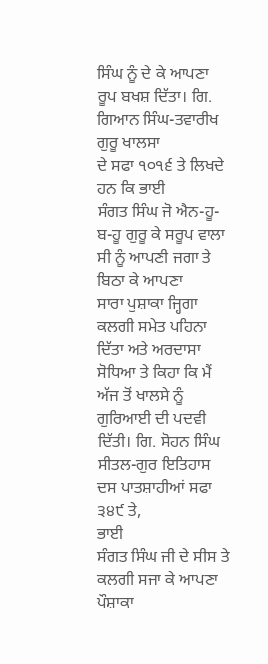ਸਿੰਘ ਨੂੰ ਦੇ ਕੇ ਆਪਣਾ ਰੂਪ ਬਖਸ਼ ਦਿੱਤਾ। ਗਿ. ਗਿਆਨ ਸਿੰਘ-ਤਵਾਰੀਖ ਗੁਰੂ ਖਾਲਸਾ
ਦੇ ਸਫਾ ੧੦੧੬ ਤੇ ਲਿਖਦੇ ਹਨ ਕਿ ਭਾਈ
ਸੰਗਤ ਸਿੰਘ ਜੋ ਐਨ-ਹੂ-ਬ-ਹੂ ਗੁਰੂ ਕੇ ਸਰੂਪ ਵਾਲਾ ਸੀ ਨੂੰ ਆਪਣੀ ਜਗਾ ਤੇ ਬਿਠਾ ਕੇ ਆਪਣਾ
ਸਾਰਾ ਪੁਸ਼ਾਕਾ ਜ੍ਹਿਗਾ ਕਲਗੀ ਸਮੇਤ ਪਹਿਨਾ ਦਿੱਤਾ ਅਤੇ ਅਰਦਾਸਾ ਸੋਧਿਆ ਤੇ ਕਿਹਾ ਕਿ ਮੈਂ
ਅੱਜ ਤੋਂ ਖਾਲਸੇ ਨੂੰ ਗੁਰਿਆਈ ਦੀ ਪਦਵੀ ਦਿੱਤੀ। ਗਿ. ਸੋਹਨ ਸਿੰਘ ਸੀਤਲ-ਗੁਰ ਇਤਿਹਾਸ
ਦਸ ਪਾਤਸ਼ਾਹੀਆਂ ਸਫਾ ੩੪੯ ਤੇ,
ਭਾਈ
ਸੰਗਤ ਸਿੰਘ ਜੀ ਦੇ ਸੀਸ ਤੇ ਕਲਗੀ ਸਜਾ ਕੇ ਆਪਣਾ ਪੌਸ਼ਾਕਾ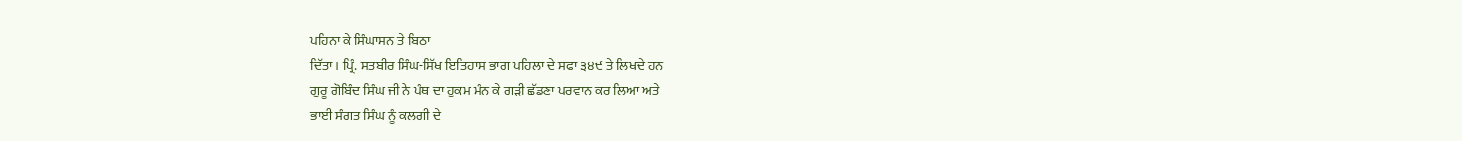ਪਹਿਨਾ ਕੇ ਸਿੰਘਾਸਨ ਤੇ ਬਿਠਾ
ਦਿੱਤਾ। ਪ੍ਰਿੰ. ਸਤਬੀਰ ਸਿੰਘ-ਸਿੱਖ ਇਤਿਹਾਸ ਭਾਗ ਪਹਿਲਾ ਦੇ ਸਫਾ ੩੪੯ ਤੇ ਲਿਖਦੇ ਹਨ
ਗੁਰੂ ਗੋਬਿੰਦ ਸਿੰਘ ਜੀ ਨੇ ਪੰਥ ਦਾ ਹੁਕਮ ਮੰਨ ਕੇ ਗੜੀ ਛੱਡਣਾ ਪਰਵਾਨ ਕਰ ਲਿਆ ਅਤੇ
ਭਾਈ ਸੰਗਤ ਸਿੰਘ ਨੂੰ ਕਲਗੀ ਦੇ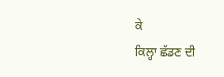ਕੇ
ਕਿਲ੍ਹਾ ਛੱਡਣ ਦੀ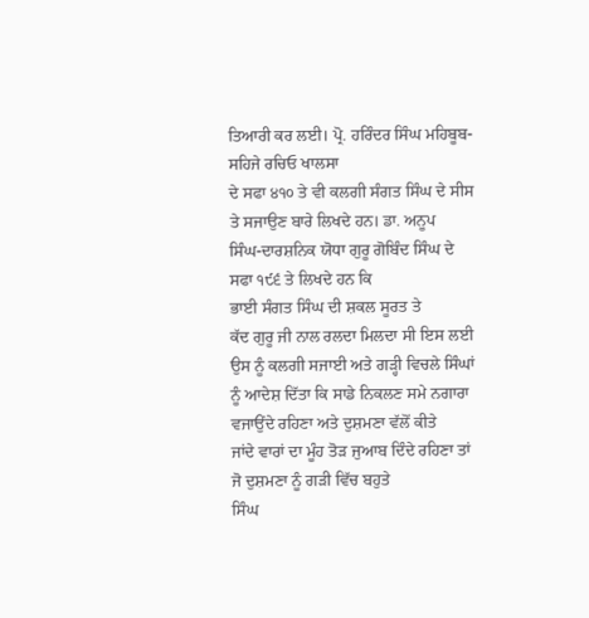ਤਿਆਰੀ ਕਰ ਲਈ। ਪ੍ਰੋ. ਹਰਿੰਦਰ ਸਿੰਘ ਮਹਿਬੂਬ-ਸਹਿਜੇ ਰਚਿਓ ਖਾਲਸਾ
ਦੇ ਸਫਾ ੪੧੦ ਤੇ ਵੀ ਕਲਗੀ ਸੰਗਤ ਸਿੰਘ ਦੇ ਸੀਸ ਤੇ ਸਜਾਉਣ ਬਾਰੇ ਲਿਖਦੇ ਹਨ। ਡਾ. ਅਨੂਪ
ਸਿੰਘ-ਦਾਰਸ਼ਨਿਕ ਯੋਧਾ ਗੁਰੂ ਗੋਬਿੰਦ ਸਿੰਘ ਦੇ ਸਫਾ ੧੯੬ ਤੇ ਲਿਖਦੇ ਹਨ ਕਿ
ਭਾਈ ਸੰਗਤ ਸਿੰਘ ਦੀ ਸ਼ਕਲ ਸੂਰਤ ਤੇ
ਕੱਦ ਗੁਰੂ ਜੀ ਨਾਲ ਰਲਦਾ ਮਿਲਦਾ ਸੀ ਇਸ ਲਈ ਉਸ ਨੂੰ ਕਲਗੀ ਸਜਾਈ ਅਤੇ ਗੜ੍ਹੀ ਵਿਚਲੇ ਸਿੰਘਾਂ
ਨੂੰ ਆਦੇਸ਼ ਦਿੱਤਾ ਕਿ ਸਾਡੇ ਨਿਕਲਣ ਸਮੇ ਨਗਾਰਾ ਵਜਾਉਂਦੇ ਰਹਿਣਾ ਅਤੇ ਦੁਸ਼ਮਣਾ ਵੱਲੋਂ ਕੀਤੇ
ਜਾਂਦੇ ਵਾਰਾਂ ਦਾ ਮੂੰਹ ਤੋੜ ਜੁਆਬ ਦਿੰਦੇ ਰਹਿਣਾ ਤਾਂ ਜੋ ਦੁਸ਼ਮਣਾ ਨੂੰ ਗੜੀ ਵਿੱਚ ਬਹੁਤੇ
ਸਿੰਘ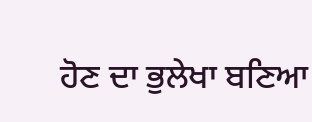ਹੋਣ ਦਾ ਭੁਲੇਖਾ ਬਣਿਆ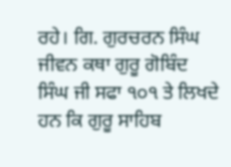ਰਹੇ। ਗਿ. ਗੁਰਚਰਨ ਸਿੰਘ ਜੀਵਨ ਕਥਾ ਗੁਰੂ ਗੋਬਿੰਦ
ਸਿੰਘ ਜੀ ਸਫਾ ੧੦੧ ਤੇ ਲਿਖਦੇ ਹਨ ਕਿ ਗੁਰੂ ਸਾਹਿਬ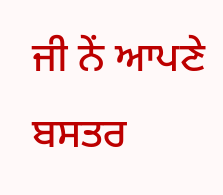ਜੀ ਨੇਂ ਆਪਣੇ ਬਸਤਰ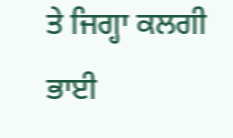ਤੇ ਜਿਗ੍ਹਾ ਕਲਗੀ
ਭਾਈ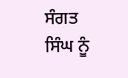ਸੰਗਤ ਸਿੰਘ ਨੂੰ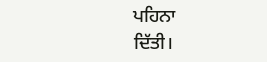ਪਹਿਨਾ
ਦਿੱਤੀ।